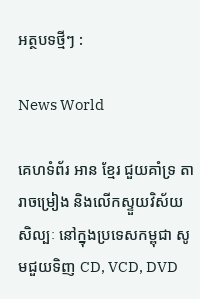អត្ថបទថ្មីៗ :

News World

គេហទំព័រ អាន ខ្មែរ ជួយគាំទ្រ តារាចម្រៀង និងលើកស្ទួយវិស័យសិល្បៈ នៅក្នុងប្រទេសកម្ពុជា សូមជួយទិញ CD, VCD, DVD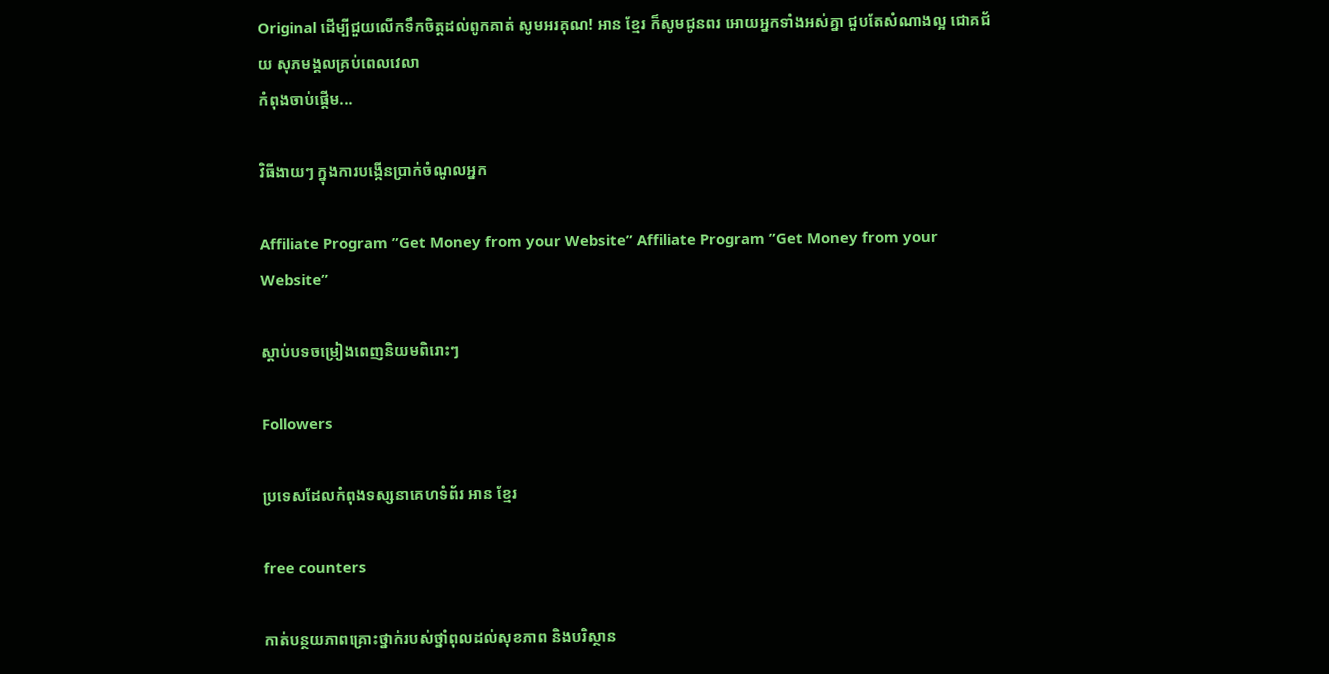Original ដើម្បីជួយលើកទឹកចិត្តដល់ពូកគាត់ សូមអរគុណ! អាន ខ្មែរ ក៏សូមជូនពរ អោយអ្នកទាំងអស់គ្នា ជួបតែសំណាងល្អ ជោគជ័យ សុភមង្គលគ្រប់ពេលវេលា
កំពុងចាប់ផ្តើម...

វិធីងាយៗ ក្នុងការបង្កើនប្រាក់ចំណូលអ្នក

Affiliate Program ”Get Money from your Website” Affiliate Program ”Get Money from your Website”

ស្តាប់បទចម្រៀងពេញនិយមពិរោះៗ

Followers

ប្រទេសដែលកំពុងទស្សនាគេហទំព័រ អាន ខ្មែរ

free counters

កាត់បន្ថយភាពគ្រោះថ្នាក់របស់ថ្នាំពុលដល់សុខភាព និងបរិស្ថាន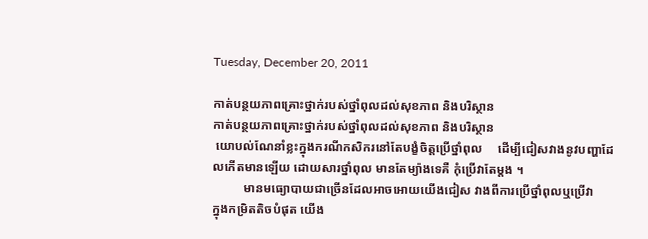Tuesday, December 20, 2011

កាត់បន្ថយភាពគ្រោះថ្នាក់របស់ថ្នាំពុលដល់សុខភាព និងបរិស្ថាន
កាត់បន្ថយភាពគ្រោះថ្នាក់របស់ថ្នាំពុលដល់សុខភាព និងបរិស្ថាន
 យោបល់ណែនាំខ្លះក្នុងករណីកសិករនៅតែបង្ខំចិត្តប្រើថ្នាំពុល     ដើម្បីជៀសវាងនូវបញ្ហាដែលកើតមានឡើយ ដោយសារថ្នាំពុល មានតែម្យ៉ាងទេគឺ កុំប្រើវាតែម្តង ។
          មានមធ្យោបាយជាច្រើនដែលអាចអោយយើងជៀស វាងពីការប្រើថ្នាំពុលឬប្រើវា
ក្នុងកម្រិតតិចបំផុត យើង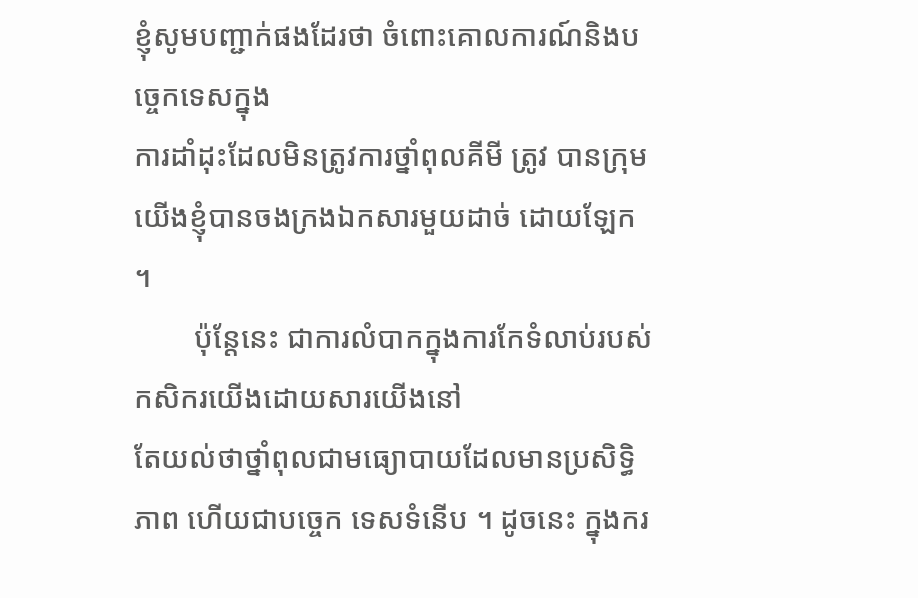ខ្ញុំសូមបញ្ជាក់ផងដែរថា ចំពោះគោលការណ៍និងបច្ចេកទេសក្នុង
ការដាំដុះដែលមិនត្រូវការថ្នាំពុលគីមី ត្រូវ បានក្រុមយើងខ្ញុំបានចងក្រងឯកសារមួយដាច់ ដោយឡែក ។
        ប៉ុន្តែនេះ ជាការលំបាកក្នុងការកែទំលាប់របស់កសិករយើងដោយសារយើងនៅ
តែយល់ថាថ្នាំពុលជាមធ្យោបាយដែលមានប្រសិទ្ធិភាព ហើយជាបច្ចេក ទេសទំនើប ។ ដូចនេះ ក្នុងករ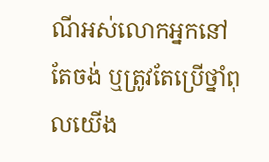ណីអស់លោកអ្នកនៅតែចង់ ឬត្រូវតែប្រើថ្នាំពុលយើង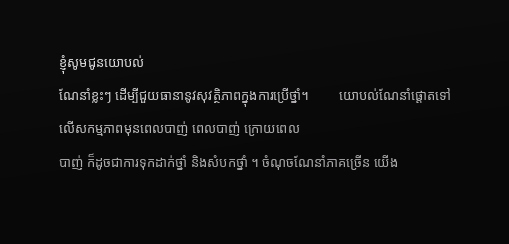ខ្ញុំសូមជូនយោបល់
ណែនាំខ្លះៗ ដើម្បីជួយធានានូវសុវត្ថិភាពក្នុងការប្រើថ្នាំ។         យោបល់ណែនាំផ្តោតទៅលើសកម្មភាពមុនពេលបាញ់ ពេលបាញ់ ក្រោយពេល
បាញ់ ក៏ដូចជាការទុកដាក់ថ្នាំ និងសំបកថ្នាំ ។ ចំណុចណែនាំភាគច្រើន យើង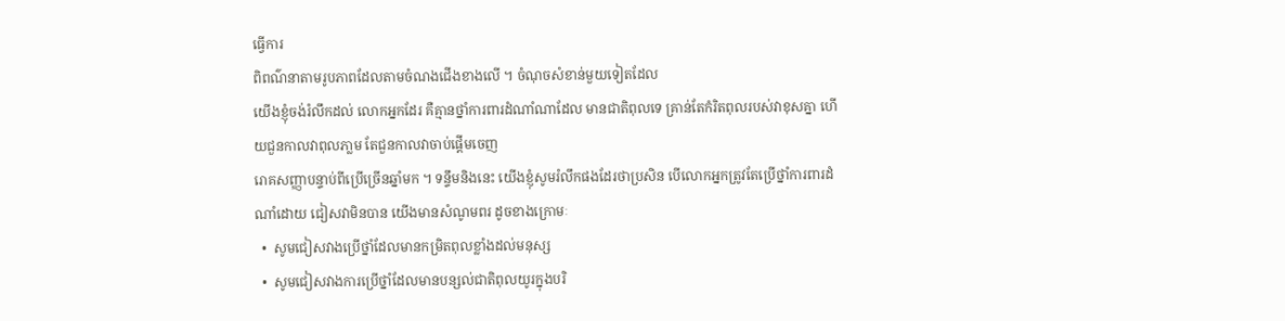ធ្វើការ
ពិពណ៌នាតាមរូបភាពដែលតាមចំណងជើងខាងលើ ។ ចំណុចសំខាន់មួយទៀតដែល
យើងខ្ញុំចង់រំលឹកដល់ លោកអ្នកដែរ គឺគ្មានថ្នាំការពារដំណាំណាដែល មានជាតិពុលទេ គ្រាន់តែកំរិតពុលរបស់វាខុសគ្នា ហើយជួនកាលវាពុលភា្លម តែជួនកាលវាចាប់ផ្តើមចេញ
រោគសញ្ញាបន្ទាប់ពីប្រើច្រើនឆ្នាំមក ។ ទន្ទឹមនិងនេះ យើងខ្ញុំសូមរំលឹកផងដែរថាប្រសិន បើលោកអ្នកត្រូវតែប្រើថ្នាំការពារដំណាំដោយ ជៀសវាមិនបាន យើងមានសំណូមពរ ដូចខាងក្រោមៈ
  •  សូមជៀសវាងប្រើថ្នាំដែលមានកម្រិតពុលខ្លាំងដល់មនុស្ស
  •  សូមជៀសវាងការប្រើថ្នាំដែលមានបន្សល់ជាតិពុលយូរក្នុងបរិ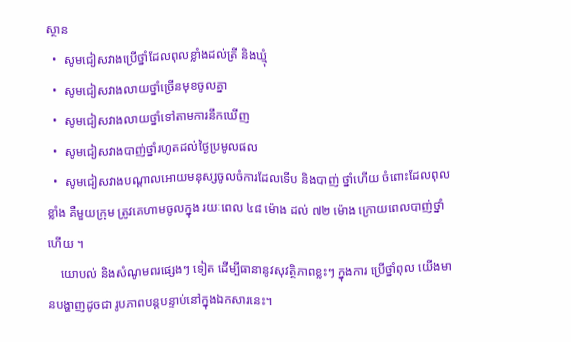ស្ថាន
  •  សូមជៀសវាងប្រើថ្នាំដែលពុលខ្លាំងដល់ត្រី និងឃ្មុំ
  •  សូមជៀសវាងលាយថ្នាំច្រើនមុខចូលគ្នា
  •  សូមជៀសវាងលាយថ្នាំទៅតាមការនឹកឃើញ
  •  សូមជៀសវាងបាញ់ថ្នាំរហូតដល់ថ្ងៃប្រមូលផល
  •  សូមជៀសវាងបណ្តាលអោយមនុស្សចូលចំការដែលទើប និងបាញ់ ថ្នាំហើយ ចំពោះដែលពុលខ្លាំង គឺមួយក្រុម ត្រូវគេហាមចូលក្នុង រយៈពេល ៤៨ ម៉ោង ដល់ ៧២ ម៉ោង ក្រោយពេលបាញ់ថ្នាំហើយ ។
    យោបល់ និងសំណូមពរផ្សេងៗ ទៀត ដើម្បីធានានូវសុវត្ថិភាពខ្លះៗ ក្នុងការ ប្រើថ្នាំពុល យើងមានបង្ហាញដូចជា រូបភាពបន្តបន្ទាប់នៅក្នុងឯកសារនេះ។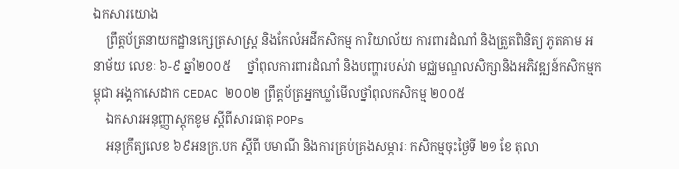ឯកសារយោង
    ព្រឹត្តប័ត្រនាយកដ្ឋានក្សេត្រសាស្រ្ត និងកែលំអដីកសិកម្ម ការិយាល័យ ការពារដំណាំ និងត្រួតពិនិត្យ ភូតគាម អនាម័យ លេខៈ ៦-៩ ឆ្នាំ២០០៥     ថ្នាំពុលការពារដំណាំ និងបញ្ហារបស់វា មជ្ឈមណ្ឌលសិក្សានិងអភិវឌ្ឍន៍កសិកម្មកម្ពុជា អង្គកាសេដាក CEDAC ២០០២ ព្រឹត្តប័ត្រអ្នកឃ្លាំមើលថ្នាំពុលកសិកម្ម ២០០៥
    ឯកសារអនុញ្ញាស្តុកខូម ស្តីពីសារធាតុ POPs
    អនុក្រឹត្យលេខ ៦៩អនក្រ.បក ស្តីពី បមាណី និងការគ្រប់គ្រងសម្ភារៈ កសិកម្មចុះថ្ងៃទី ២១ ខែ តុលា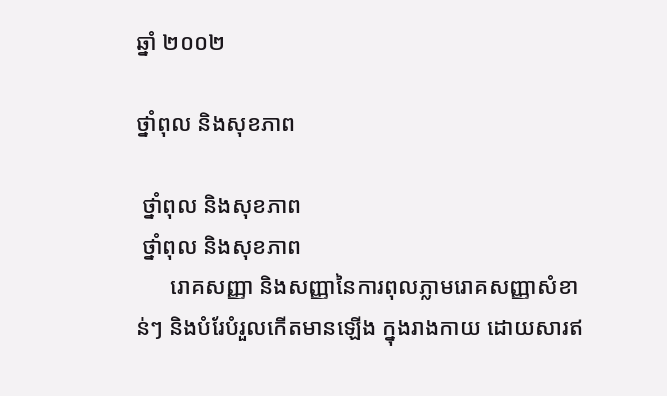ឆ្នាំ ២០០២

ថ្នាំពុល និងសុខភាព

 ថ្នាំពុល និងសុខភាព
 ថ្នាំពុល និងសុខភាព
      រោគសញ្ញា និងសញ្ញានៃការពុលភ្លាមរោគសញ្ញាសំខាន់ៗ និងបំរែបំរួលកើតមានឡើង ក្នុងរាងកាយ ដោយសារឥ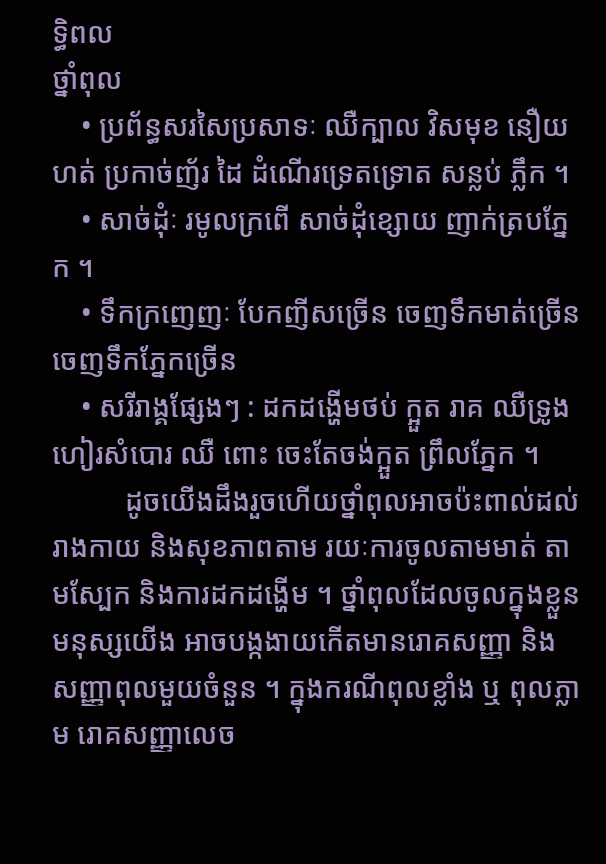ទិ្ធពល
ថ្នាំពុល
    • ប្រព័ន្ធសរសៃប្រសាទៈ ឈឺក្បាល វិសមុខ នឿយហត់ ប្រកាច់ញ័រ ដៃ ដំណើរទ្រេតទ្រោត សន្លប់ ភ្លឹក ។
    • សាច់ដុំៈ រមូលក្រពើ សាច់ដុំខ្សោយ ញាក់ត្របភ្នែក ។
    • ទឹកក្រញេញៈ បែកញីសច្រើន ចេញទឹកមាត់ច្រើន ចេញទឹកភ្នែកច្រើន
    • សរីរាង្គផ្សែងៗ : ដកដង្ហើមថប់ ក្អួត រាគ ឈឺទ្រូង ហៀរសំបោរ ឈឺ ពោះ ចេះតែចង់ក្អួត ព្រឹលភ្នែក ។
          ដូចយើងដឹងរួចហើយថ្នាំពុលអាចប៉ះពាល់ដល់រាងកាយ និងសុខភាពតាម រយៈការចូលតាមមាត់ តាមស្បែក និងការដកដង្ហើម ។ ថ្នាំពុលដែលចូលក្នុងខ្លួន មនុស្សយើង អាចបង្កងាយកើតមានរោគសញ្ញា និងសញ្ញាពុលមួយចំនួន ។ ក្នុងករណីពុលខ្លាំង ឬ ពុលភ្លាម រោគសញ្ញាលេច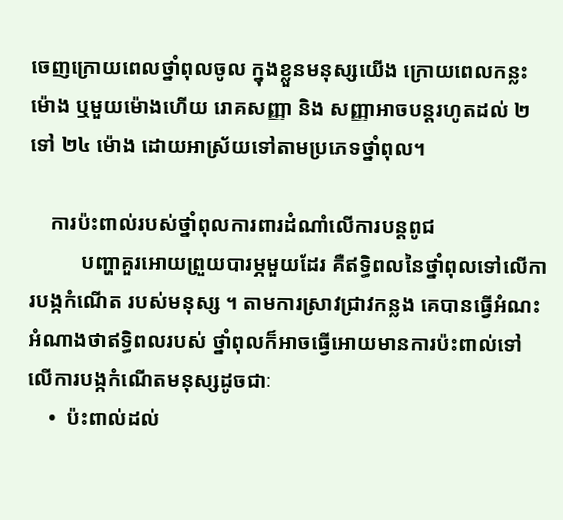ចេញក្រោយពេលថ្នាំពុលចូល ក្នុងខ្លួនមនុស្សយើង ក្រោយពេលកន្លះម៉ោង ឬមួយម៉ោងហើយ រោគសញ្ញា និង សញ្ញាអាចបន្តរហូតដល់ ២ ទៅ ២៤ ម៉ោង ដោយអាស្រ័យទៅតាមប្រភេទថ្នាំពុល។

    ការប៉ះពាល់របស់ថ្នាំពុលការពារដំណាំលើការបន្តពូជ
          បញ្ហាគួរអោយព្រួយបារម្ភមួយដែរ គឺឥទិ្ធពលនៃថ្នាំពុលទៅលើការបង្កកំណើត របស់មនុស្ស ។ តាមការស្រាវជ្រាវកន្លង គេបានធ្វើអំណះអំណាងថាឥទិ្ធពលរបស់ ថ្នាំពុលក៏អាចធ្វើអោយមានការប៉ះពាល់ទៅលើការបង្កកំណើតមនុស្សដូចជាៈ
    •  ប៉ះពាល់ដល់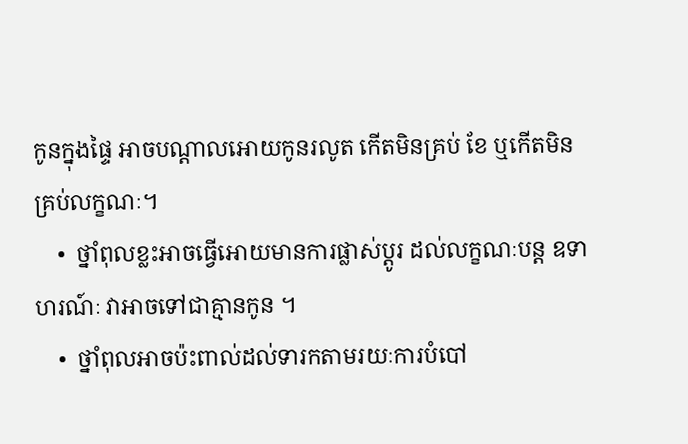កូនក្នុងផ្ទៃ អាចបណ្តាលអោយកូនរលូត កើតមិនគ្រប់ ខែ ឬកើតមិនគ្រប់លក្ខណៈ។
    •  ថ្នាំពុលខ្លះអាចធ្វើអោយមានការផ្លាស់ប្តូរ ដល់លក្ខណៈបន្ត ឧទាហរណ៍ៈ វាអាចទៅជាគ្មានកូន ។
    •  ថ្នាំពុលអាចប៉ះពាល់ដល់ទារកតាមរយៈការបំបៅ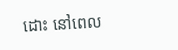ដោះ នៅពេល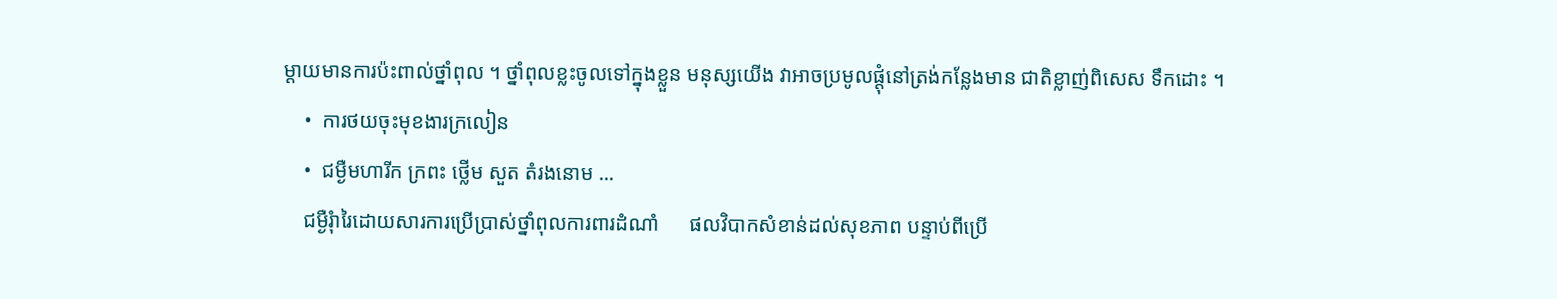ម្តាយមានការប៉ះពាល់ថ្នាំពុល ។ ថ្នាំពុលខ្លះចូលទៅក្នុងខ្លួន មនុស្សយើង វាអាចប្រមូលផ្តុំនៅត្រង់កន្លែងមាន ជាតិខ្លាញ់ពិសេស ទឹកដោះ ។
    •  ការថយចុះមុខងារក្រលៀន
    •  ជម្ងឺមហារីក ក្រពះ ថ្លើម សួត តំរងនោម ...
    ជម្ងឺរុំារៃដោយសារការប្រើប្រាស់ថ្នាំពុលការពារដំណាំ      ផលវិបាកសំខាន់ដល់សុខភាព បន្ទាប់ពីប្រើ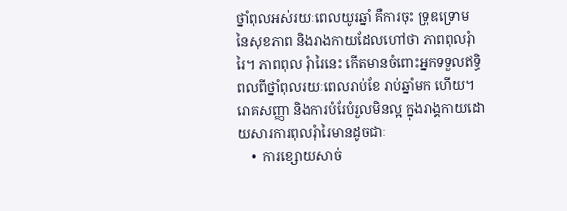ថ្នាំពុលអស់រយៈពេលយូរឆ្នាំ គឺការចុះ ទ្រុឌទ្រោម នៃសុខភាព និងរាងកាយដែលហៅថា ភាពពុលរុំារៃ។ ភាពពុល រុំារៃនេះ កើតមានចំពោះអ្នកទទួលឥទិ្ធពលពីថ្នាំពុលរយៈពេលរាប់ខែ រាប់ឆ្នាំមក ហើយ។        រោគសញ្ញា និងការបំរែបំរួលមិនល្អ ក្នុងរាង្គកាយដោយសារការពុលរុំារៃមានដូចជាៈ
    •  ការខ្សោយសាច់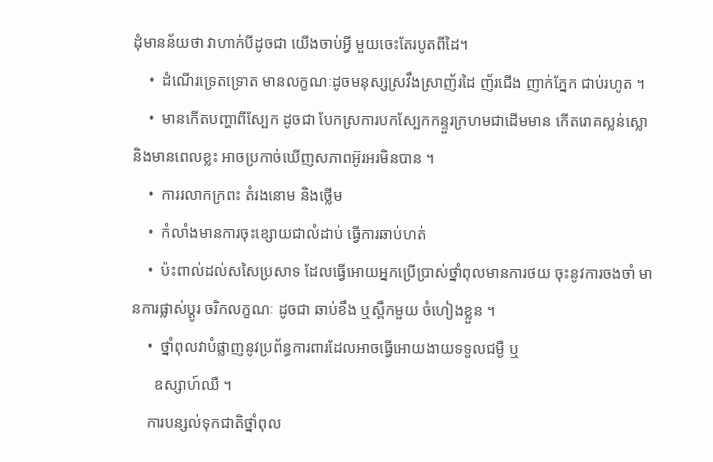ដុំមានន័យថា វាហាក់បីដូចជា យើងចាប់អ្វី មួយចេះតែរបូតពីដៃ។
    •  ដំណើរទ្រេតទ្រោត មានលក្ខណៈដូចមនុស្សស្រវឹងស្រាញ័រដៃ ញ័រជើង ញាក់ភ្នែក ជាប់រហូត ។
    •  មានកើតបញ្ហាពីស្បែក ដូចជា បែកស្រការបកស្បែកកន្ទួរក្រហមជាដើមមាន កើតរោគស្លន់ស្លោ និងមានពេលខ្លះ អាចប្រកាច់ឃើញសភាពអ៊ូរអរមិនបាន ។
    •  ការរលាកក្រពះ តំរងនោម និងថ្លើម
    •  កំលាំងមានការចុះខ្សោយជាលំដាប់ ធ្វើការឆាប់ហត់
    •  ប៉ះពាល់ដល់សសៃប្រសាទ ដែលធ្វើអោយអ្នកប្រើប្រាស់ថ្នាំពុលមានការថយ ចុះនូវការចងចាំ មានការផ្លាស់ប្តូរ ចរិកលក្ខណៈ ដូចជា ឆាប់ខឹង ឬស្ពឹកមួយ ចំហៀងខ្លួន ។
    •  ថ្នាំពុលវាបំផ្លាញនូវប្រព័ន្ធការពារដែលអាចធ្វើអោយងាយទទួលជម្ងឺ ឬ
      ឧស្សាហ៍ឈឺ ។
    ការបន្សល់ទុកជាតិថ្នាំពុល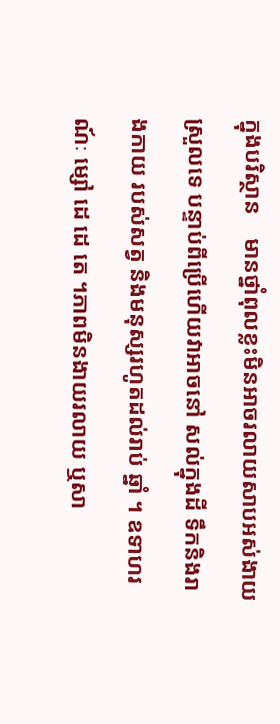ក្នុងបរិស្ថាន    មានថ្នាំពុលខ្លះមិនអាចរលាយសាបអស់ងាយស្រួលទេ បន្ទាប់ពីប្រើហើយវាអាចនៅ សល់ក្នុងដី ទឹកនិងរាងកាយ របស់សត្វ និងមនុស្សរហូតដល់រាប់ ឆ្នាំ ។ ឧទាហរណ៍ៈ ម្សៅ ដេ ដេ តេ ។ភាពមិនងាយរលាយ ឬសា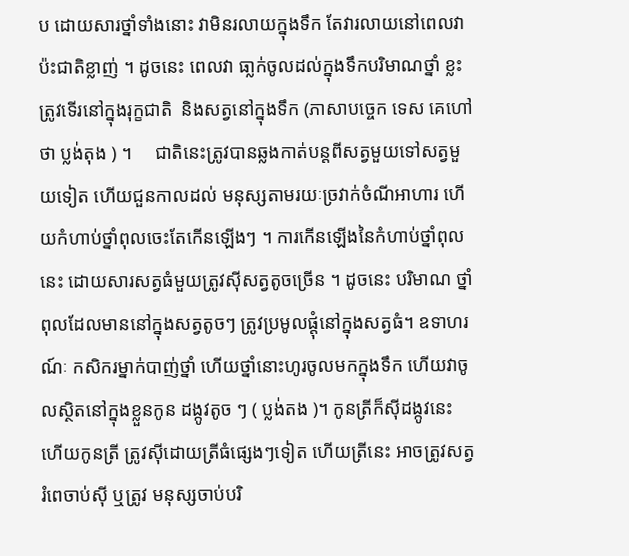ប ដោយសារថ្នាំទាំងនោះ វាមិនរលាយក្នុងទឹក តែវារលាយនៅពេលវាប៉ះជាតិខ្លាញ់ ។ ដូចនេះ ពេលវា ធា្លក់ចូលដល់ក្នុងទឹកបរិមាណថ្នាំ ខ្លះត្រូវទើរនៅក្នុងរុក្ខជាតិ  និងសត្វនៅក្នុងទឹក (ភាសាបច្ចេក ទេស គេហៅថា ប្លង់តុង ) ។     ជាតិនេះត្រូវបានឆ្លងកាត់បន្តពីសត្វមួយទៅសត្វមួយទៀត ហើយជួនកាលដល់ មនុស្សតាមរយៈច្រវាក់ចំណីអាហារ ហើយកំហាប់ថ្នាំពុលចេះតែកើនឡើងៗ ។ ការកើនឡើងនៃកំហាប់ថ្នាំពុលនេះ ដោយសារសត្វធំមួយត្រូវស៊ីសត្វតូចច្រើន ។ ដូចនេះ បរិមាណ ថ្នាំពុលដែលមាននៅក្នុងសត្វតូចៗ ត្រូវប្រមូលផ្តុំនៅក្នុងសត្វធំ។ ឧទាហរណ៍ៈ កសិករម្នាក់បាញ់ថ្នាំ ហើយថ្នាំនោះហូរចូលមកក្នុងទឹក ហើយវាចូលស្ថិតនៅក្នុងខ្លួនកូន ដង្កូវតូច ៗ ( ប្លង់តង )។ កូនត្រីក៏ស៊ីដង្កូវនេះ ហើយកូនត្រី ត្រូវស៊ីដោយត្រីធំផ្សេងៗទៀត ហើយត្រីនេះ អាចត្រូវសត្វរំពេចាប់ស៊ី ឬត្រូវ មនុស្សចាប់បរិ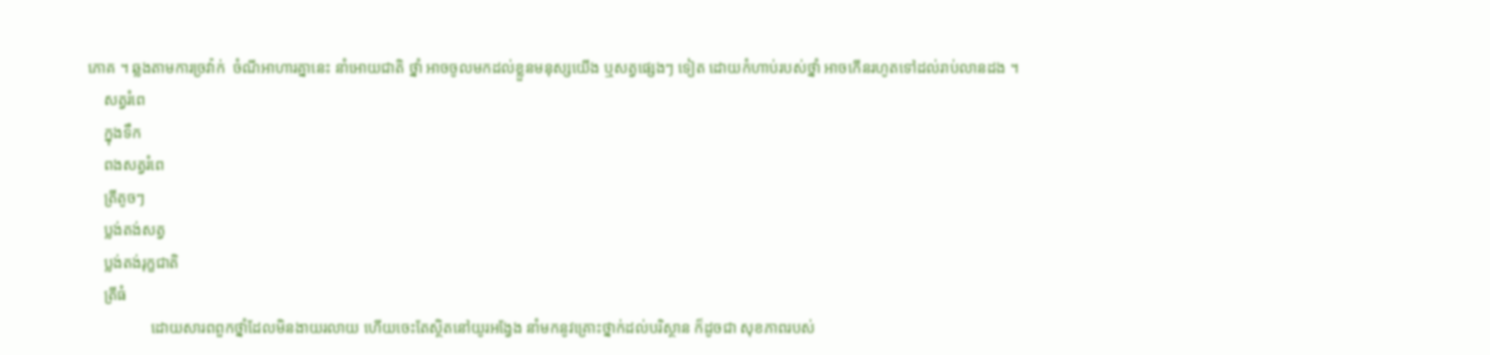ភោគ ។ ឆ្លងតាមការច្រវ៉ាក់  ចំណីអាហារគ្នានេះ នាំអោយជាតិ ថ្នាំ អាចចូលមកដល់ខ្លួនមនុស្សយើង ឬសត្វផ្សេងៗ ទៀត ដោយកំហាប់របស់ថ្នាំ អាចកើនរហូតទៅដល់រាប់លានដង ។
    សត្វរំពេ
    ក្នុងទឹក
    ពងសត្វរំពេ
    ត្រីតូចៗ
    ប្លង់តង់សត្វ
    ប្លង់តង់រុក្ខជាតិ
    ត្រីធំ
                ដោយសារពពួកថ្នាំដែលមិនងាយរលាយ ហើយចេះតែស្ថិតនៅយូរអង្វែង នាំមកនូវគ្រោះថ្នាក់ដល់បរិស្ថាន ក៏ដូចជា សុខភាពរបស់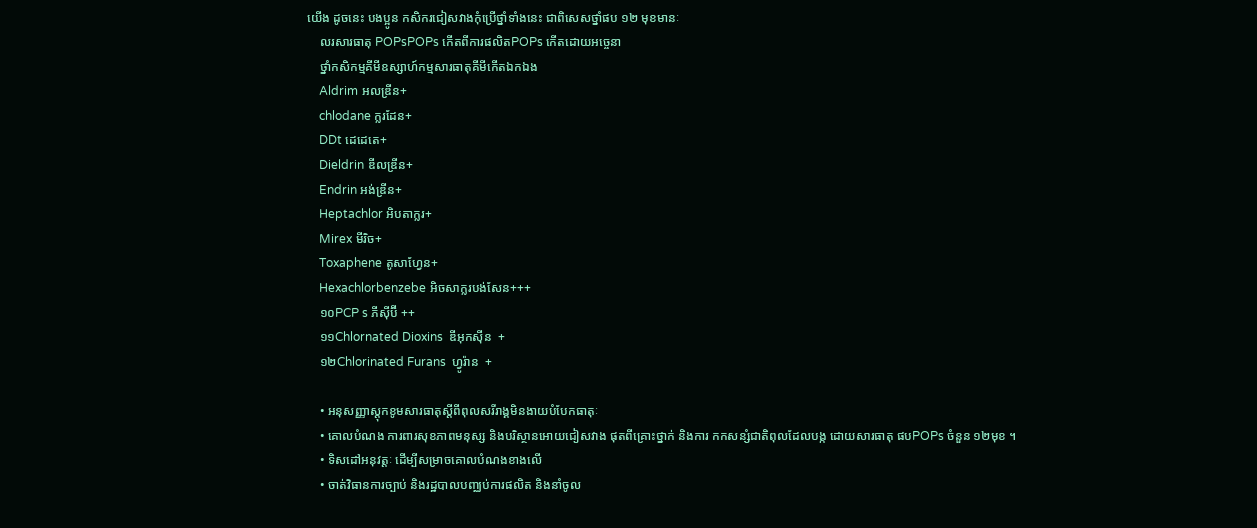យើង ដូចនេះ បងប្អូន កសិករជៀសវាងកុំប្រើថ្នាំទាំងនេះ ជាពិសេសថ្នាំផប ១២ មុខមានៈ
    លរសារធាតុ POPsPOPs កើតពីការផលិតPOPs កើតដោយអចេ្ចនា
    ថ្នាំកសិកម្មគីមីឧស្សាហ៍កម្មសារធាតុគីមីកើតឯកឯង
    Aldrim អលឌ្រីន+
    chlodane ក្លរដែន+
    DDt ដេដេតេ+
    Dieldrin ឌីលឌ្រីន+
    Endrin អង់ឌ្រីន+
    Heptachlor អិបតាក្លរ+
    Mirex មីរិច+
    Toxaphene តូសាហ្វែន+
    Hexachlorbenzebe អិចសាក្លរបង់សែន+++
    ១០PCP s ភីស៊ីប៊ី ++
    ១១Chlornated Dioxins  ឌីអុកស៊ីន  +
    ១២Chlorinated Furans  ហ្វូរ៉ាន  +

    • អនុសញ្ញាស្តុកខូមសារធាតុស្តីពីពុលសរីរាង្គមិនងាយបំបែកធាតុៈ
    • គោលបំណង ការពារសុខភាពមនុស្ស និងបរិស្ថានអោយជៀសវាង ផុតពីគ្រោះថ្នាក់ និងការ កកសន្សំជាតិពុលដែលបង្ក ដោយសារធាតុ ផបPOPs ចំនួន ១២មុខ ។
    • ទិសដៅអនុវត្តៈ ដើម្បីសម្រាចគោលបំណងខាងលើ
    • ចាត់វិធានការច្បាប់ និងរដ្ឋបាលបញ្ឈប់ការផលិត និងនាំចូល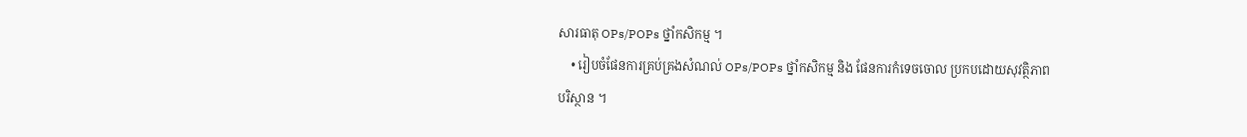សារធាតុ OPs/POPs ថ្នាំកសិកម្ម ។
    • រៀបចំផែនការគ្រប់គ្រងសំណល់ OPs/POPs ថ្នាំកសិកម្ម និង ផែនការកំទេចចោល ប្រកបដោយសុវត្ថិភាពបរិស្ថាន ។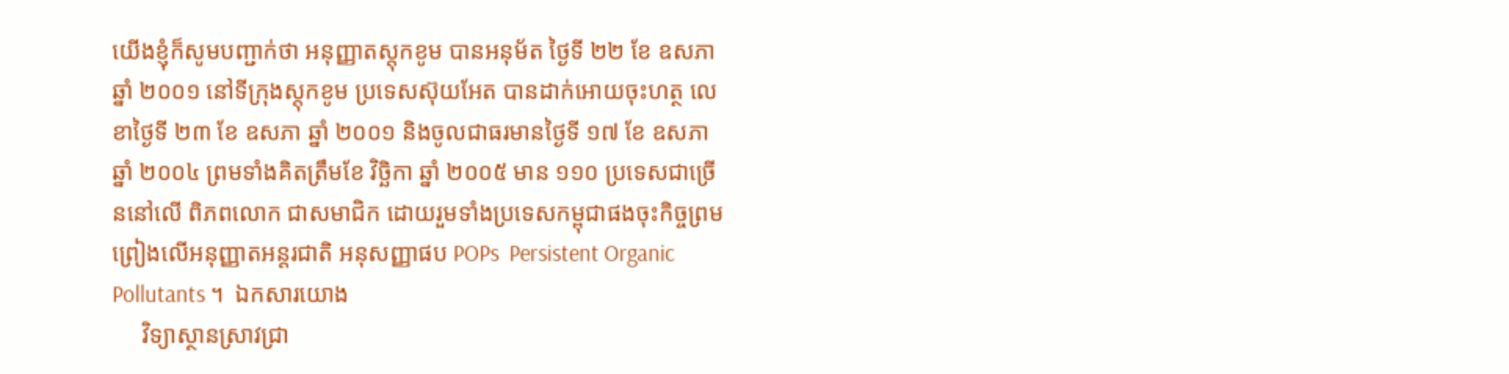យើងខ្ញុំក៏សូមបញ្ជាក់ថា អនុញ្ញាតស្តុកខូម បានអនុម័ត ថ្ងៃទី ២២ ខែ ឧសភា ឆ្នាំ ២០០១ នៅទីក្រុងស្តុកខូម ប្រទេសស៊ុយអែត បានដាក់អោយចុះហត្ថ លេខាថ្ងៃទី ២៣ ខែ ឧសភា ឆ្នាំ ២០០១ និងចូលជាធរមានថ្ងៃទី ១៧ ខែ ឧសភា ឆ្នាំ ២០០៤ ព្រមទាំងគិតត្រឹមខែ វិច្ឆិកា ឆ្នាំ ២០០៥ មាន ១១០ ប្រទេសជាច្រើននៅលើ ពិភពលោក ជាសមាជិក ដោយរួមទាំងប្រទេសកម្ពុជាផងចុះកិច្ចព្រមព្រៀងលើអនុញ្ញាតអន្តរជាតិ អនុសញ្ញាផប POPs  Persistent Organic Pollutants ។  ឯកសារយោង
     វិទ្យាស្ថានស្រាវជ្រា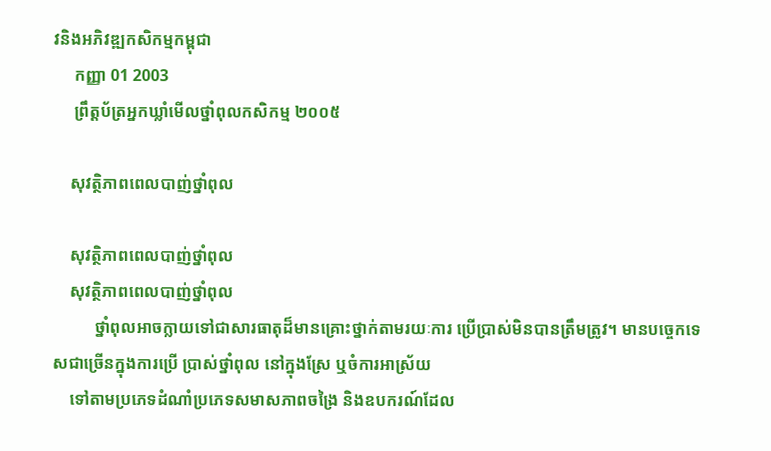វនិងអភិវឌ្ឍកសិកម្មកម្ពុជា
     កញ្ញា 01 2003
     ព្រឹត្តប័ត្រអ្នកឃ្លាំមើលថ្នាំពុលកសិកម្ម ២០០៥

    សុវត្ថិភាពពេលបាញ់ថ្នាំពុល

    សុវត្ថិភាពពេលបាញ់ថ្នាំពុល
    សុវត្ថិភាពពេលបាញ់ថ្នាំពុល
          ថ្នាំពុលអាចក្លាយទៅជាសារធាតុដ៏មានគ្រោះថ្នាក់តាមរយៈការ ប្រើប្រាស់មិនបានត្រឹមត្រូវ។ មានបច្ចេកទេសជាច្រើនក្នុងការប្រើ ប្រាស់ថ្នាំពុល នៅក្នុងស្រែ ឬចំការអាស្រ័យ
    ទៅតាមប្រភេទដំណាំប្រភេទសមាសភាពចង្រៃ និងឧបករណ៍ដែល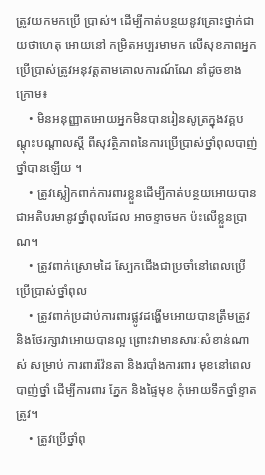ត្រូវយកមកប្រើ ប្រាស់។ ដើម្បីកាត់បន្ថយនូវគ្រោះថ្នាក់ជាយថាហេតុ អោយនៅ កម្រិតអប្បរមាមក លើសុខភាពអ្នកប្រើប្រាស់ត្រូវអនុវត្តតាមគោលការណ៍ណែ នាំដូចខាងក្រោម៖
    • មិនអនុញ្ញាតអោយអ្នកមិនបានរៀនសូត្រក្នុងវគ្គបណ្តុះបណ្តាលស្តី ពីសុវត្ថិភាពនៃការប្រើប្រាស់ថ្នាំពុលបាញ់ថ្នាំបានឡើយ ។
    • ត្រូវស្លៀកពាក់ការពារខ្លួនដើម្បីកាត់បន្ថយអោយបានជាអតិបរមានូវថ្នាំពុលដែល អាចខ្ទាចមក ប៉ះលើខ្លួនប្រាណ។
    • ត្រូវពាក់ស្រោមដៃ ស្បែកជើងជាប្រចាំនៅពេលប្រើប្រើប្រាស់ថ្នាំពុល
    • ត្រូវពាក់ប្រដាប់ការពារផ្លូវដង្ហើមអោយបានត្រឹមត្រូវ និងថែរក្សាវាអោយបានល្អ ព្រោះវាមានសារៈសំខាន់ណាស់ សម្រាប់ ការពារវ៉ែនតា និងរបាំងការពារ មុខនៅពេលបាញ់ថ្នាំ ដើម្បីការពារ ភ្នែក និងផ្ទៃមុខ កុំអោយទឹកថ្នាំខ្ទាតត្រូវ។
    • ត្រូវប្រើថ្នាំពុ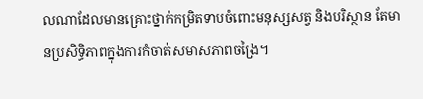លណាដែលមានគ្រោះថ្នាក់កម្រិតទាបចំពោះមនុស្សសត្វ និងបរិស្ថាន តែមានប្រសិទ្ធិភាពក្នុងការកំចាត់សមាសភាពចង្រៃ។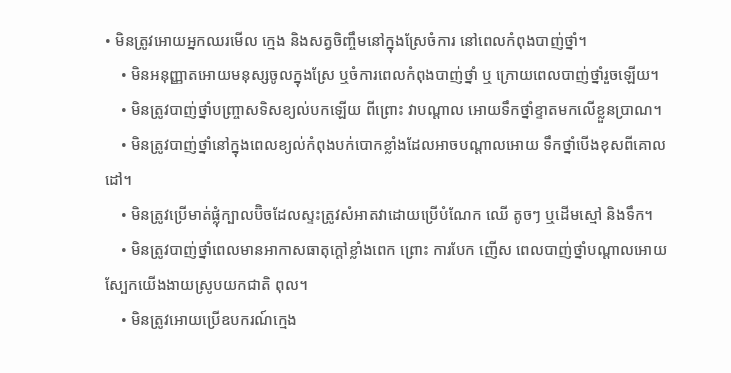• មិនត្រូវអោយអ្នកឈរមើល ក្មេង និងសត្វចិញ្ចឹមនៅក្នុងស្រែចំការ នៅពេលកំពុងបាញ់ថ្នាំ។
    • មិនអនុញ្ញាតអោយមនុស្សចូលក្នុងស្រែ ឬចំការពេលកំពុងបាញ់ថ្នាំ ឬ ក្រោយពេលបាញ់ថ្នាំរួចឡើយ។
    • មិនត្រូវបាញ់ថ្នាំបញ្ច្រាសទិសខ្យល់បកឡើយ ពីព្រោះ វាបណ្តាល អោយទឹកថ្នាំខ្ទាតមកលើខ្លួនប្រាណ។
    • មិនត្រូវបាញ់ថ្នាំនៅក្នុងពេលខ្យល់កំពុងបក់បោកខ្លាំងដែលអាចបណ្តាលអោយ ទឹកថ្នាំបើងខុសពីគោលដៅ។
    • មិនត្រូវប្រើមាត់ផ្លុំក្បាលប៊ិចដែលស្ទះត្រូវសំអាតវាដោយប្រើបំណែក ឈើ តូចៗ ឬដើមស្មៅ និងទឹក។
    • មិនត្រូវបាញ់ថ្នាំពេលមានអាកាសធាតុក្តៅខ្លាំងពេក ព្រោះ ការបែក ញើស ពេលបាញ់ថ្នាំបណ្តាលអោយស្បែកយើងងាយស្រូបយកជាតិ ពុល។
    • មិនត្រូវអោយប្រើឧបករណ៍ក្មេង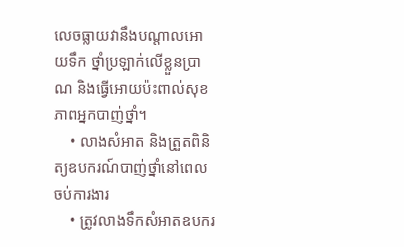លេចធ្លាយវានឹងបណ្តាលអោយទឹក ថ្នាំប្រឡាក់លើខ្លួនប្រាណ និងធ្វើអោយប៉ះពាល់សុខភាពអ្នកបាញ់ថ្នាំ។
    • លាងសំអាត និងត្រួតពិនិត្យឧបករណ៍បាញ់ថ្នាំនៅពេលចប់ការងារ
    • ត្រូវលាងទឹកសំអាតឧបករ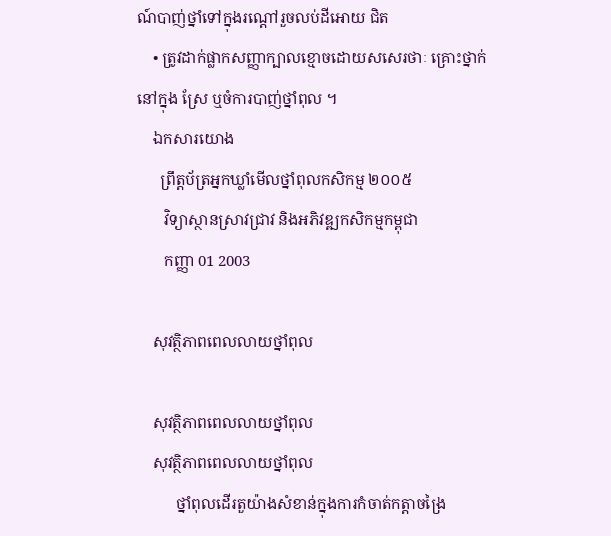ណ៍បាញ់ថ្នាំទៅក្នុងរណ្តៅរួចលប់ដីអោយ ជិត
    • ត្រូវដាក់ផ្លាកសញ្ញាក្បាលខ្មោចដោយសសេរថាៈ គ្រោះថ្នាក់នៅក្នុង ស្រែ ឬចំការបាញ់ថ្នាំពុល ។
    ឯកសារយោង
      ព្រឹត្តប័ត្រអ្នកឃ្លាំមើលថ្នាំពុលកសិកម្ម ២០០៥
       វិទ្យាស្ថានស្រាវជ្រាវ និងអភិវឌ្ឍកសិកម្មកម្ពុជា
       កញ្ញា 01 2003

    សុវត្ថិភាពពេលលាយថ្នាំពុល

    សុវត្ថិភាពពេលលាយថ្នាំពុល
    សុវត្ថិភាពពេលលាយថ្នាំពុល
          ថ្នាំពុលដើរតួយ៉ាងសំខាន់ក្នុងការកំចាត់កត្តាចង្រៃ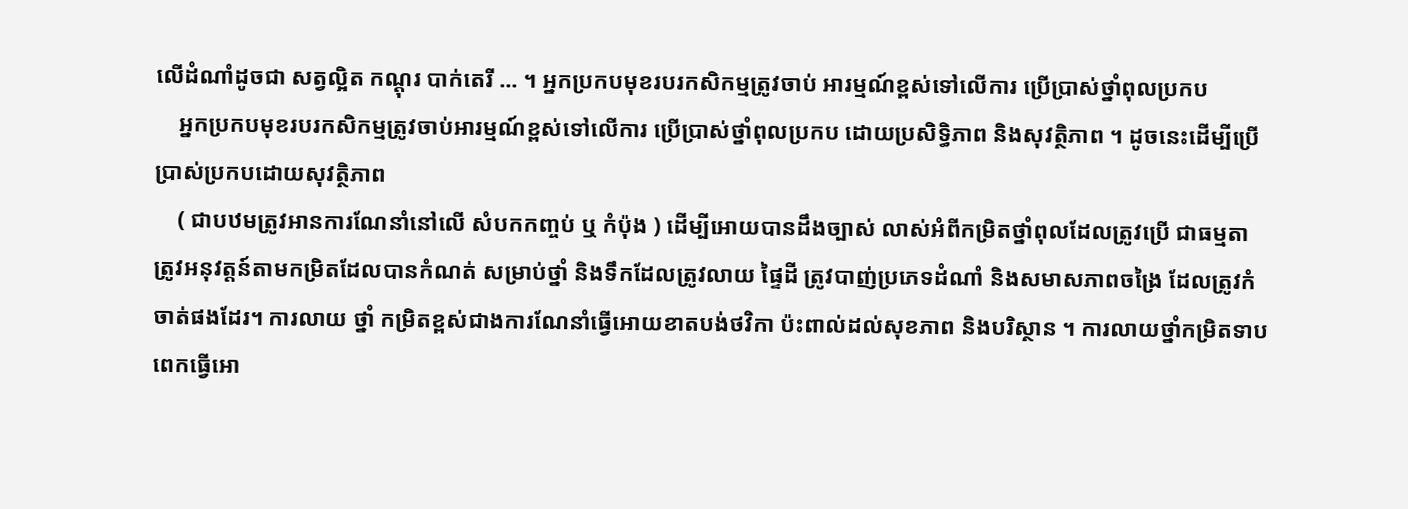លើដំណាំដូចជា សត្វល្អិត កណ្តុរ បាក់តេរី ... ។ អ្នកប្រកបមុខរបរកសិកម្មត្រូវចាប់ អារម្មណ៍ខ្ពស់ទៅលើការ ប្រើប្រាស់ថ្នាំពុលប្រកប
    អ្នកប្រកបមុខរបរកសិកម្មត្រូវចាប់អារម្មណ៍ខ្ពស់ទៅលើការ ប្រើប្រាស់ថ្នាំពុលប្រកប ដោយប្រសិទ្ធិភាព និងសុវត្ថិភាព ។ ដូចនេះដើម្បីប្រើប្រាស់ប្រកបដោយសុវត្ថិភាព
    ( ជាបឋមត្រូវអានការណែនាំនៅលើ សំបកកញ្ចប់ ឬ កំប៉ុង ) ដើម្បីអោយបានដឹងច្បាស់ លាស់អំពីកម្រិតថ្នាំពុលដែលត្រូវប្រើ ជាធម្មតា ត្រូវអនុវត្តន៍តាមកម្រិតដែលបានកំណត់ សម្រាប់ថ្នាំ និងទឹកដែលត្រូវលាយ ផ្ទៃដី ត្រូវបាញ់ប្រភេទដំណាំ និងសមាសភាពចង្រៃ ដែលត្រូវកំចាត់ផងដែរ។ ការលាយ ថ្នាំ កម្រិតខ្ពស់ជាងការណែនាំធ្វើអោយខាតបង់ថវិកា ប៉ះពាល់ដល់សុខភាព និងបរិស្ថាន ។ ការលាយថ្នាំកម្រិតទាបពេកធ្វើអោ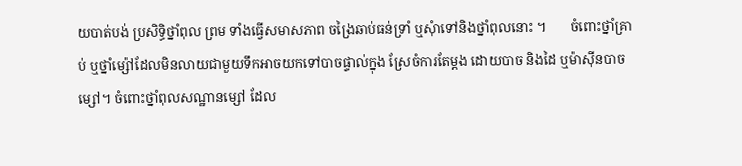យបាត់បង់ ប្រសិទិ្ធថ្នាំពុល ព្រម ទាំងធ្វើសមាសភាព ចង្រៃឆាប់ធន់ទ្រាំ ឬសុំាទៅនិងថ្នាំពុលនោះ ។       ចំពោះថ្នាំគ្រាប់ ឬថ្នាំម្ស៉ៅដែលមិនលាយជាមួយទឹកអាចយកទៅបាចផ្ទាល់ក្នុង ស្រែចំការតែម្តង ដោយបាច និងដៃ ឬម៉ាស៊ីនបាចម្សៅ។ ចំពោះថ្នាំពុលសណ្ឋានម្សៅ ដែល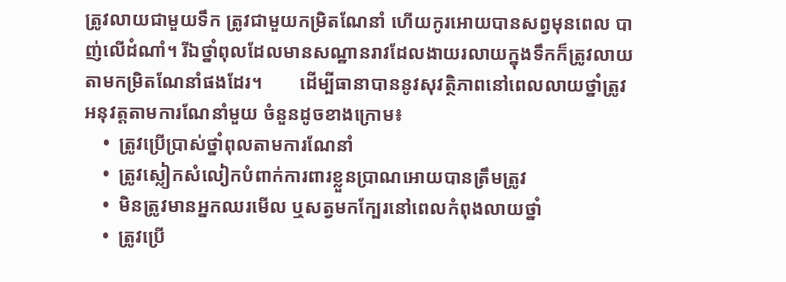ត្រូវលាយជាមួយទឹក ត្រូវជាមួយកម្រិតណែនាំ ហើយកូរអោយបានសព្វមុនពេល បាញ់លើដំណាំ។ រីឯថ្នាំពុលដែលមានសណ្ឋានរាវដែលងាយរលាយក្នុងទឹកក៏ត្រូវលាយ តាមកម្រិតណែនាំផងដែរ។        ដើម្បីធានាបាននូវសុវត្ថិភាពនៅពេលលាយថ្នាំត្រូវអនុវត្តតាមការណែនាំមួយ ចំនួនដូចខាងក្រោម៖
    •  ត្រូវប្រើប្រាស់ថ្នាំពុលតាមការណែនាំ
    •  ត្រូវស្លៀកសំលៀកបំពាក់ការពារខ្លួនប្រាណអោយបានត្រឹមត្រូវ
    •  មិនត្រូវមានអ្នកឈរមើល ឬសត្វមកក្បែរនៅពេលកំពុងលាយថ្នាំ
    •  ត្រូវប្រើ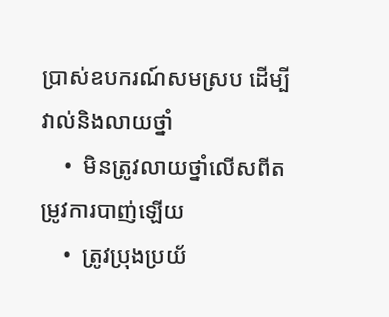ប្រាស់ឧបករណ៍សមស្រប ដើម្បីវាល់និងលាយថ្នាំ
    •  មិនត្រូវលាយថ្នាំលើសពីតម្រូវការបាញ់ឡើយ
    •  ត្រូវប្រុងប្រយ័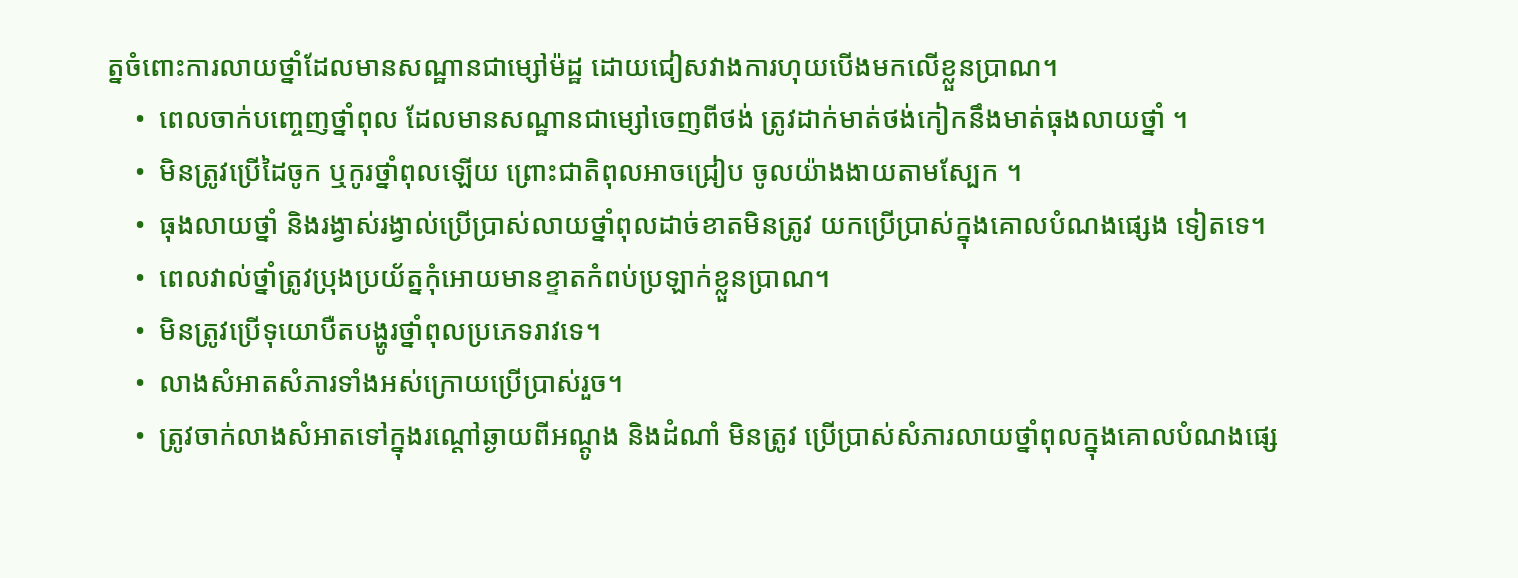ត្នចំពោះការលាយថ្នាំដែលមានសណ្ឋានជាម្សៅម៉ដ្ឋ ដោយជៀសវាងការហុយបើងមកលើខ្លួនប្រាណ។
    •  ពេលចាក់បញ្ចេញថ្នាំពុល ដែលមានសណ្ឋានជាម្សៅចេញពីថង់ ត្រូវដាក់មាត់ថង់កៀកនឹងមាត់ធុងលាយថ្នាំ ។
    •  មិនត្រូវប្រើដៃចូក ឬកូរថ្នាំពុលឡើយ ព្រោះជាតិពុលអាចជ្រៀប ចូលយ៉ាងងាយតាមស្បែក ។
    •  ធុងលាយថ្នាំ និងរង្វាស់រង្វាល់ប្រើប្រាស់លាយថ្នាំពុលដាច់ខាតមិនត្រូវ យកប្រើប្រាស់ក្នុងគោលបំណងផ្សេង ទៀតទេ។
    •  ពេលវាល់ថ្នាំត្រូវប្រុងប្រយ័ត្នកុំអោយមានខ្ទាតកំពប់ប្រឡាក់ខ្លួនប្រាណ។
    •  មិនត្រូវប្រើទុយោបឺតបង្ហូរថ្នាំពុលប្រភេទរាវទេ។
    •  លាងសំអាតសំភារទាំងអស់ក្រោយប្រើប្រាស់រួច។
    •  ត្រូវចាក់លាងសំអាតទៅក្នុងរណ្តៅឆ្ងាយពីអណ្តូង និងដំណាំ មិនត្រូវ ប្រើប្រាស់សំភារលាយថ្នាំពុលក្នុងគោលបំណងផ្សេ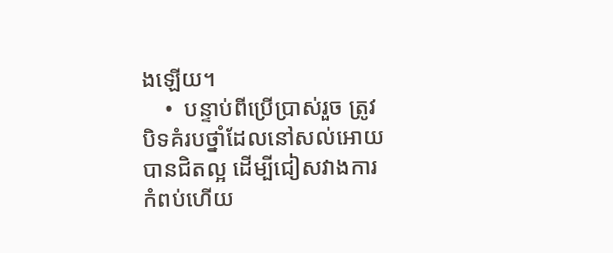ងឡើយ។
    •  បន្ទាប់ពីប្រើប្រាស់រួច ត្រូវបិទគំរបថ្នាំដែលនៅសល់អោយបានជិតល្អ ដើម្បីជៀសវាងការកំពប់ហើយ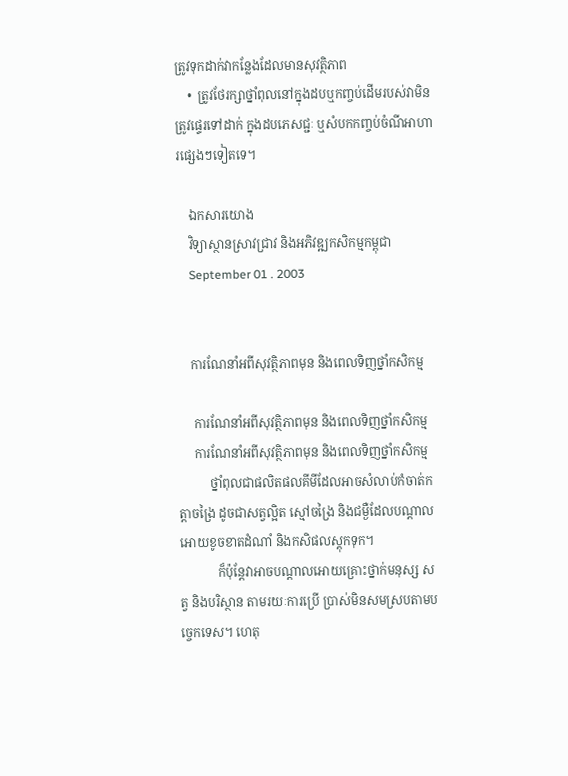ត្រូវទុកដាក់វាកន្លែងដែលមានសុវត្ថិភាព
    •  ត្រូវថែរក្សាថ្នាំពុលនៅក្នុងដបឬកញ្ចប់ដើមរបស់វាមិនត្រូវផ្ទេរទៅដាក់ ក្នុងដបភេសជ្ជៈ ឬសំបកកញ្ចប់ចំណីអាហារផ្សេងៗទៀតទេ។

    ឯកសារយោង
    វិទ្យាស្ថានស្រាវជា្រវ និងអភិវឌ្ឍកសិកម្មកម្ពុជា
    September 01 . 2003


    ការណែនាំអពីសុវត្ថិភាពមុន និងពេលទិញថ្នាំកសិកម្ម

     ការណែនាំអពីសុវត្ថិភាពមុន និងពេលទិញថ្នាំកសិកម្ម
     ការណែនាំអពីសុវត្ថិភាពមុន និងពេលទិញថ្នាំកសិកម្ម
          ថ្នាំពុលជាផលិតផលគីមីដែលអាចសំលាប់កំចាត់កត្តាចង្រៃ ដូចជាសត្វល្អិត ស្មៅចង្រៃ និងជម្ងឺដែលបណ្តាលអោយខូចខាតដំណាំ និងកសិផលស្តុកទុក។
            ក៏ប៉ុន្តែវាអាចបណ្តាលអោយគ្រោះថ្នាក់មនុស្ស សត្វ និងបរិស្ថាន តាមរយៈការប្រើ បា្រស់មិនសមស្របតាមបច្ចេកទេស។ ហេតុ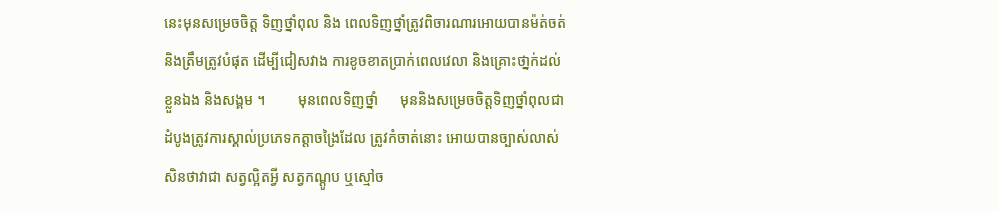នេះមុនសម្រេចចិត្ត ទិញថ្នាំពុល និង ពេលទិញថ្នាំត្រូវពិចារណារអោយបានម៉ត់ចត់និងត្រឹមត្រូវបំផុត ដើម្បីជៀសវាង ការខូចខាតប្រាក់ពេលវេលា និងគ្រោះថា្នក់ដល់ខ្លួនឯង និងសង្គម ។         មុនពេលទិញថ្នាំ      មុននិងសម្រេចចិត្តទិញថ្នាំពុលជាដំបូងត្រូវការស្គាល់ប្រភេទកត្តាចង្រៃដែល ត្រូវកំចាត់នោះ អោយបានច្បាស់លាស់សិនថាវាជា សត្វល្អិតអ្វី សត្វកណ្តូប ឬស្មៅច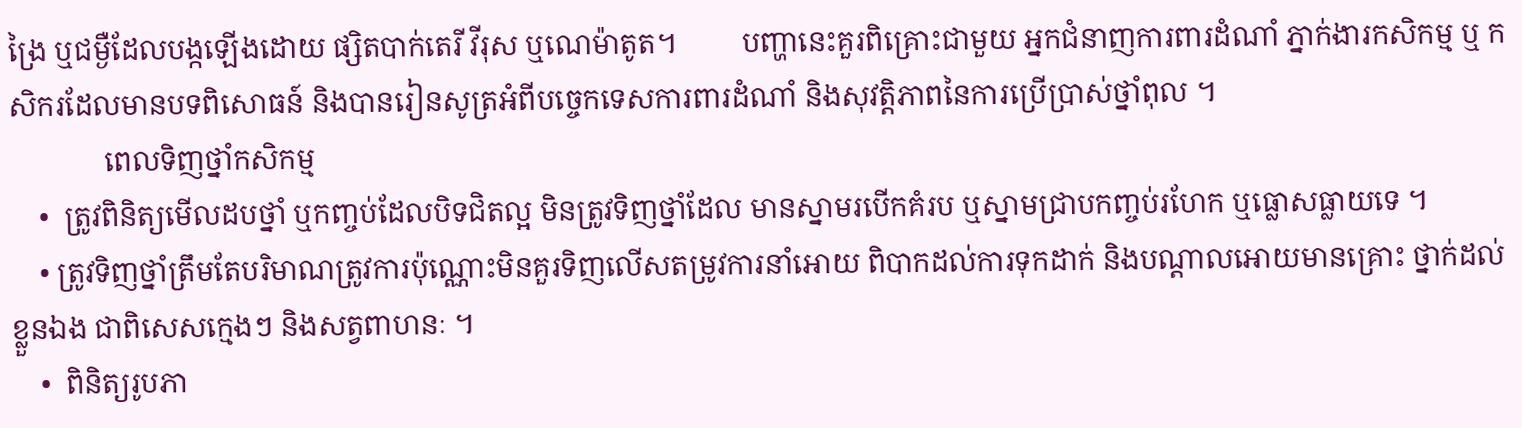ង្រៃ ឬជម្ងឺដែលបង្កឡើងដោយ ផ្សិតបាក់តេរី វីរុស ឬណេម៉ាតូត។         បញ្ហានេះគួរពិគ្រោះជាមួយ អ្នកជំនាញការពារដំណាំ ភ្នាក់ងារកសិកម្ម ឬ កសិករដែលមានបទពិសោធន៍ និងបានរៀនសូត្រអំពីបច្ចេកទេសការពារដំណាំ និងសុវត្តិភាពនៃការប្រើប្រាស់ថ្នាំពុល ។
             ពេលទិញថ្នាំកសិកម្ម
    •  ត្រូវពិនិត្យមើលដបថ្នាំ ឬកញ្ចប់ដែលបិទជិតល្អ មិនត្រូវទិញថ្នាំដែល មានស្នាមរបើកគំរប ឬស្នាមជ្រាបកញ្ចប់រហែក ឬធ្លោសធ្លាយទេ ។
    • ត្រូវទិញថ្នាំត្រឹមតែបរិមាណត្រូវការប៉ុណ្ណោះមិនគួរទិញលើសតម្រូវការនាំអោយ ពិបាកដល់ការទុកដាក់ និងបណ្តាលអោយមានគ្រោះ ថ្នាក់ដល់ខ្លួនឯង ជាពិសេសក្មេងៗ និងសត្វពាហនៈ ។
    •  ពិនិត្យរូបភា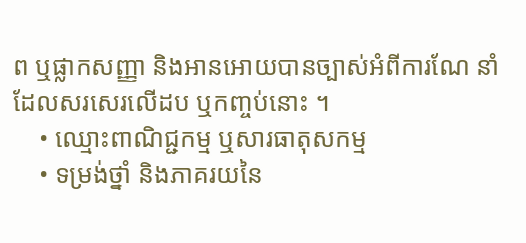ព ឬផ្លាកសញ្ញា និងអានអោយបានច្បាស់អំពីការណែ នាំដែលសរសេរលើដប ឬកញ្ចប់នោះ ។
    • ឈ្មោះពាណិជ្ជកម្ម ឬសារធាតុសកម្ម
    • ទម្រង់ថ្នាំ និងភាគរយនៃ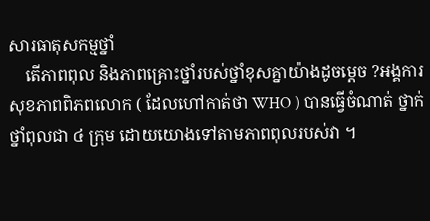សារធាតុសកម្មថ្នាំ
    តើភាពពុល និងភាពគ្រោះថ្នាំរបស់ថ្នាំខុសគ្នាយ៉ាងដូចម្តេច ?អង្គការសុខភាពពិភពលោក ( ដែលហៅកាត់ថា WHO ) បានធ្វើចំណាត់ ថ្នាក់ថ្នាំពុលជា ៤ ក្រុម ដោយយោងទៅតាមភាពពុលរបស់វា ។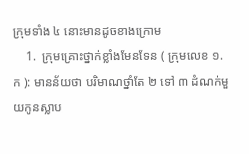ក្រុមទាំង ៤ នោះមានដូចខាងក្រោម
    1.  ក្រុមគ្រោះថ្នាក់ខ្លាំងមែនទែន ( ក្រុមលេខ ១.ក ): មានន័យថា បរិមាណថ្នាំតែ ២ ទៅ ៣ ដំណក់មួយកូនស្លាប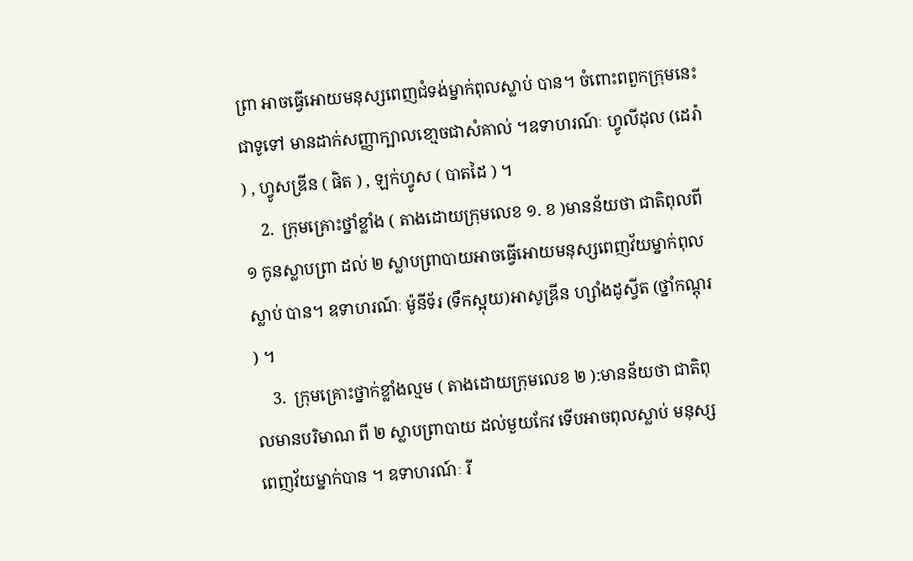ព្រា អាចធ្វើអោយមនុស្សពេញជំទង់ម្នាក់ពុលស្លាប់ បាន។ ចំពោះពពួកក្រុមនេះ ជាទូទៅ មានដាក់សញ្ញាក្បាលខោ្មចជាសំគាល់ ។ឧទាហរណ៍ៈ ហ្វូលីដុល (ដេរ៉ា ) , ហ្វូសឌ្រីន ( ផិត ) , ឡក់ហ្វូស ( បាតដៃ ) ។
    2.  ក្រុមគ្រោះថ្នាំខ្លាំង ( តាងដោយក្រុមលេខ ១. ខ )មានន័យថា ជាតិពុលពី ១ កូនស្លាបព្រា ដល់ ២ ស្លាបព្រាបាយអាចធ្វើអោយមនុស្សពេញវ័យម្នាក់ពុលស្លាប់ បាន។ ឧទាហរណ៍ៈ ម៉ូនីទ័រ (ទឹកស្អុយ)អាសូឌ្រីន ហ្សាំងដូស្វីត (ថ្នាំកណ្តុរ ) ។
    3.  ក្រុមគ្រោះថ្នាក់ខ្លាំងល្មម ( តាងដោយក្រុមលេខ ២ ):មានន័យថា ជាតិពុលមានបរិមាណ ពី ២ ស្លាបព្រាបាយ ដល់មួយកែវ ទើបអាចពុលស្លាប់ មនុស្សពេញវ័យម្នាក់បាន ។ ឧទាហរណ៍ៈ រី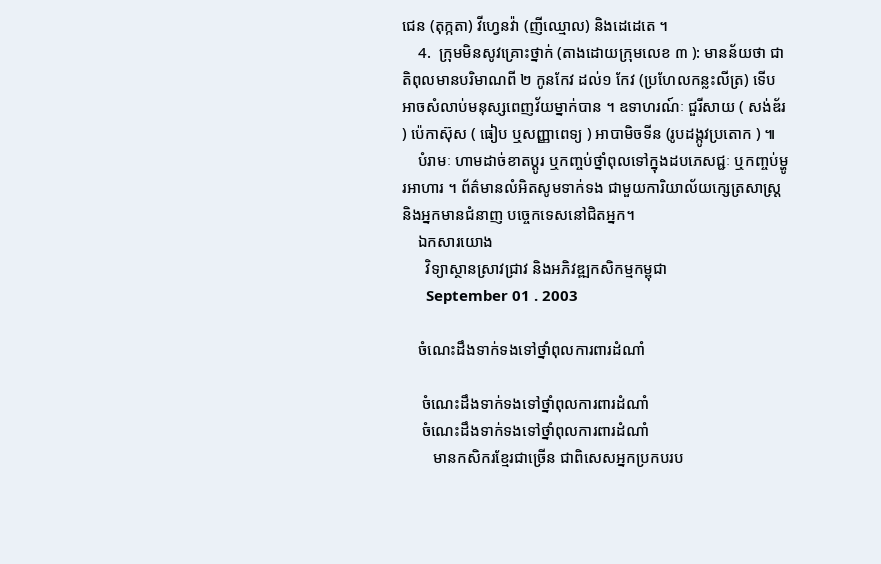ជេន (តុក្កតា) វីហ្វេនវ៉ា (ញីឈ្មោល) និងដេដេតេ ។
    4.  ក្រុមមិនសូវគ្រោះថ្នាក់ (តាងដោយក្រុមលេខ ៣ ): មានន័យថា ជាតិពុលមានបរិមាណពី ២ កូនកែវ ដល់១ កែវ (ប្រហែលកន្លះលីត្រ) ទើបអាចសំលាប់មនុស្សពេញវ័យម្នាក់បាន ។ ឧទាហរណ៍ៈ ជួរីសាយ ( សង់ឌ័រ ) ប៉េកាស៊ុស ( ធៀប ឬសញ្ញាពេទ្យ ) អាបាមិចទីន (រូបដង្កូវប្រតោក ) ៕
    បំរាមៈ ហាមដាច់ខាតប្តូរ ឬកញ្ចប់ថ្នាំពុលទៅក្នុងដបភេសជ្ជៈ ឬកញ្ចប់ម្ហូរអាហារ ។ ព័ត៌មានលំអិតសូមទាក់ទង ជាមួយការិយាល័យក្សេត្រសាស្រ្ត និងអ្នកមានជំនាញ បច្ចេកទេសនៅជិតអ្នក។
    ឯកសារយោង
      វិទ្យាស្ថានស្រាវជា្រវ និងអភិវឌ្ឍកសិកម្មកម្ពុជា
      September 01 . 2003

    ចំណេះដឹងទាក់ទងទៅថ្នាំពុលការពារដំណាំ

     ចំណេះដឹងទាក់ទងទៅថ្នាំពុលការពារដំណាំ
     ចំណេះដឹងទាក់ទងទៅថ្នាំពុលការពារដំណាំ
        មានកសិករខ្មែរជាច្រើន ជាពិសេសអ្នកប្រកបរប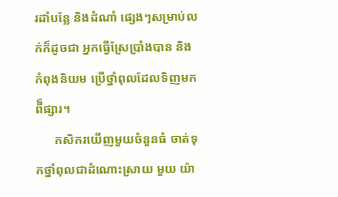រដាំបន្លែ និងដំណាំ ផ្សេងៗសម្រាប់លក់ក៏ដូចជា អ្នកធ្វើស្រែប្រាំងបាន និងកំពុងនិយម ប្រើថ្នាំពុលដែលទិញមកពី៏ផ្សារ។
      កសិករយើញមួយចំនួនធំ ចាត់ទុកថ្នាំពុលជាដំណោះស្រាយ មួយ យ៉ា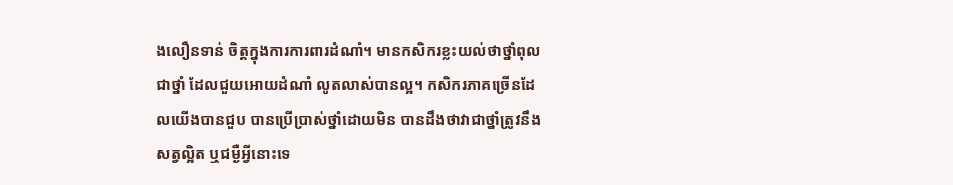ងលឿនទាន់ ចិត្តក្នុងការការពារដំណាំ។ មានកសិករខ្លះយល់ថាថ្នាំពុលជាថ្នាំ ដែលជួយអោយដំណាំ លូតលាស់បានល្អ។ កសិករភាគច្រើនដែលយើងបានជួប បានប្រើប្រាស់ថ្នាំដោយមិន បានដឹងថាវាជាថ្នាំត្រូវនឹងសត្វល្អិត ឬជម្ងឺអ្វីនោះទេ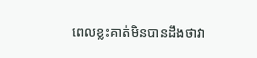ពេលខ្លះគាត់មិនបានដឹងថាវា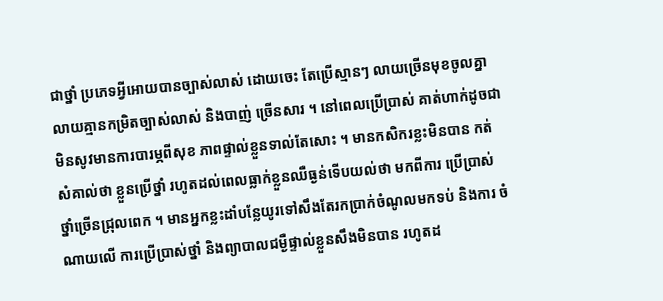ជាថ្នាំ ប្រភេទអ្វីអោយបានច្បាស់លាស់ ដោយចេះ តែប្រើស្មានៗ លាយច្រើនមុខចូលគ្នា លាយគ្មានកម្រិតច្បាស់លាស់ និងបាញ់ ច្រើនសារ ។ នៅពេលប្រើប្រាស់ គាត់ហាក់ដូចជា មិនសូវមានការបារម្ភពីសុខ ភាពផ្ទាល់ខ្លួនទាល់តែសោះ ។ មានកសិករខ្លះមិនបាន កត់ សំគាល់ថា ខ្លួនប្រើថ្នាំ រហូតដល់ពេលធ្លាក់ខ្លួនឈឺធ្ងន់ទើបយល់ថា មកពីការ ប្រើប្រាស់ ថ្នាំច្រើនជ្រុលពេក ។ មានអ្នកខ្លះដាំបន្លែយូរទៅសឹងតែរកប្រាក់ចំណូលមកទប់ និងការ ចំណាយលើ ការប្រើប្រាស់ថ្នាំ និងព្យាបាលជម្ងឺផ្ទាល់ខ្លួនសឹងមិនបាន រហូតដ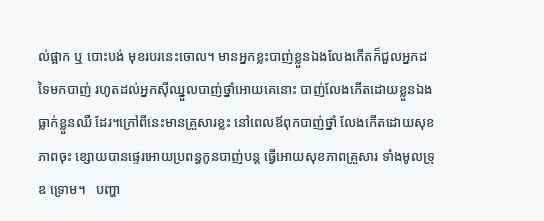ល់ផ្អាក ឬ បោះបង់ មុខរបរនេះចោល។ មានអ្នកខ្លះបាញ់ខ្លួនឯងលែងកើតក៏ជួលអ្នកដទៃមកបាញ់ រហូតដល់អ្នកស៊ីឈ្នួលបាញ់ថ្នាំអោយគេនោះ បាញ់លែងកើតដោយខ្លួនឯងធ្លាក់ខ្លួនឈឺ ដែរ។ក្រៅពីនេះមានគ្រួសារខ្លះ នៅពេលឪពុកបាញ់ថ្នាំ លែងកើតដោយសុខភាពចុះ ខ្សោយបានផ្ទេរអោយប្រពន្ធកូនបាញ់បន្ត ធ្វើអោយសុខភាពគ្រួសារ ទាំងមូលទ្រុឌ ទ្រោម។   បញ្ហា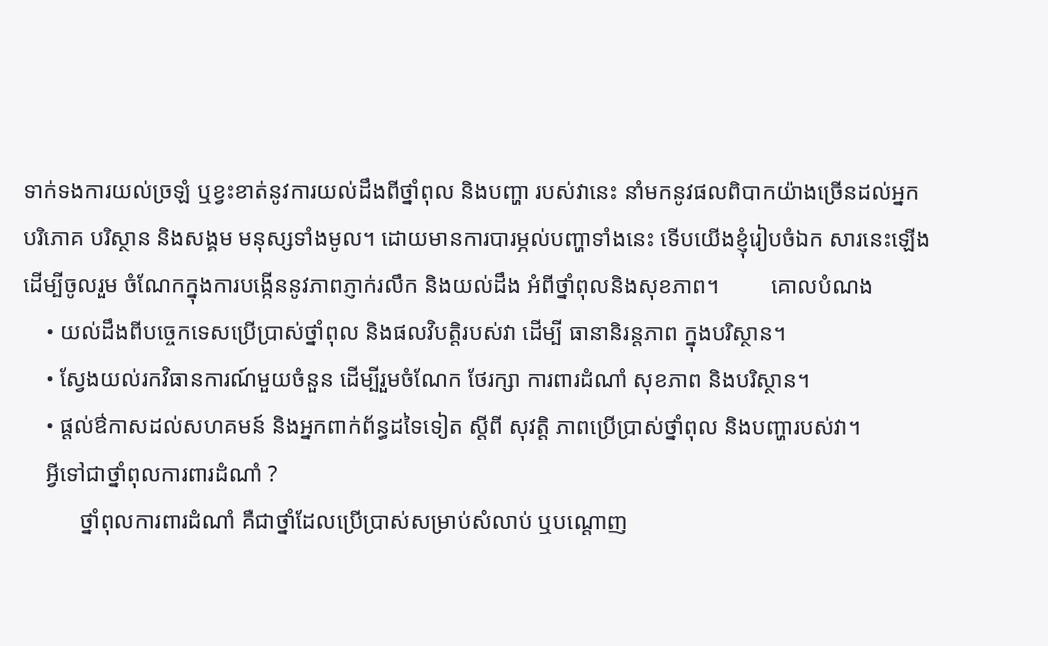ទាក់ទងការយល់ច្រឡំ ឬខ្វះខាត់នូវការយល់ដឹងពីថ្នាំពុល និងបញ្ហា របស់វានេះ នាំមកនូវផលពិបាកយ៉ាងច្រើនដល់អ្នកបរិភោគ បរិស្ថាន និងសង្គម មនុស្សទាំងមូល។ ដោយមានការបារម្ភល់បញ្ហាទាំងនេះ ទើបយើងខ្ញុំរៀបចំឯក សារនេះឡើង ដើម្បីចូលរួម ចំណែកក្នុងការបង្កើននូវភាពភ្ញាក់រលឹក និងយល់ដឹង អំពីថ្នាំពុលនិងសុខភាព។         គោលបំណង
    • យល់ដឹងពីបច្ចេកទេសប្រើបា្រស់ថ្នាំពុល និងផលវិបត្តិរបស់វា ដើម្បី ធានានិរន្តភាព ក្នុងបរិស្ថាន។
    • ស្វែងយល់រកវិធានការណ៍មួយចំនួន ដើម្បីរួមចំណែក ថែរក្សា ការពារដំណាំ សុខភាព និងបរិស្ថាន។
    • ផ្តល់ឳកាសដល់សហគមន៍ និងអ្នកពាក់ព័ន្ធដទៃទៀត ស្តីពី សុវត្តិ ភាពប្រើប្រាស់ថ្នាំពុល និងបញ្ហារបស់វា។
    អ្វីទៅជាថ្នាំពុលការពារដំណាំ ?
          ថ្នាំពុលការពារដំណាំ គឺជាថ្នាំដែលប្រើប្រាស់សម្រាប់សំលាប់ ឬបណ្តោញ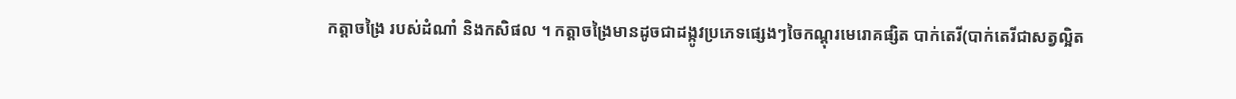កត្តាចង្រៃ របស់ដំណាំ និងកសិផល ។ កត្តាចង្រៃមានដូចជាដង្កូវប្រភេទផ្សេងៗចៃកណ្តុរមេរោគផ្សិត បាក់តេរី(បាក់តេរីជាសត្វល្អិត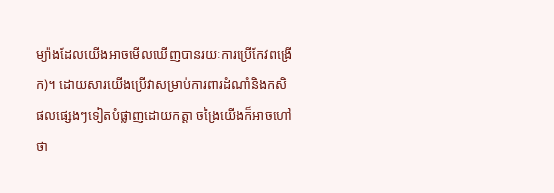ម្យ៉ាងដែលយើងអាចមើលឃើញបានរយៈការប្រើកែវពង្រើក)។ ដោយសារយើងប្រើវាសម្រាប់ការពារដំណាំនិងកសិផលផ្សេងៗទៀតបំផ្លាញដោយកត្តា ចង្រៃយើងក៏អាចហៅថា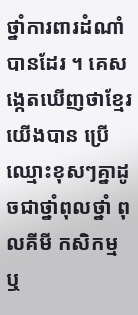ថ្នាំការពារដំណាំបានដែរ ។ គេសង្កេតឃើញថាខ្មែរយើងបាន ប្រើឈ្មោះខុសៗគ្នាដូចជាថ្នាំពុលថ្នាំ ពុលគីមី កសិកម្ម ឬ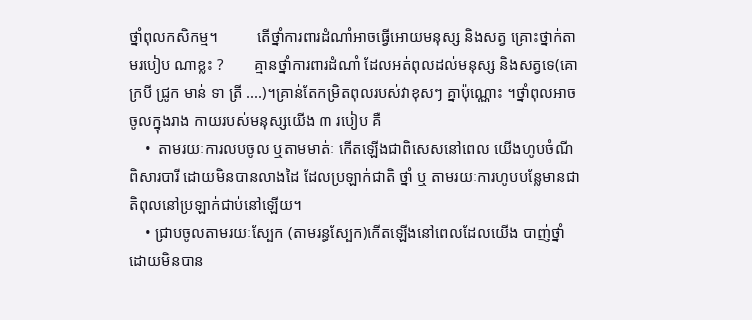ថ្នាំពុលកសិកម្ម។          តើថ្នាំការពារដំណាំអាចធ្វើអោយមនុស្ស និងសត្វ គ្រោះថ្នាក់តាមរបៀប ណាខ្លះ ?        គ្មានថ្នាំការពារដំណាំ ដែលអត់ពុលដល់មនុស្ស និងសត្វទេ(គោ ក្របី ជ្រូក មាន់ ទា ត្រី ....)។គ្រាន់តែកម្រិតពុលរបស់វាខុសៗ គ្នាប៉ុណ្ណោះ ។ថ្នាំពុលអាចចូលក្នុងរាង កាយរបស់មនុស្សយើង ៣ របៀប គឺ
    •  តាមរយៈការលបចូល ឬតាមមាត់ៈ កើតឡើងជាពិសេសនៅពេល យើងហូបចំណី ពិសារបារី ដោយមិនបានលាងដៃ ដែលប្រឡាក់ជាតិ ថ្នាំ ឬ តាមរយៈការហូបបន្លែមានជាតិពុលនៅប្រឡាក់ជាប់នៅឡើយ។
    • ជា្របចូលតាមរយៈស្បែក (តាមរន្ធស្បែក)កើតឡើងនៅពេលដែលយើង បាញ់ថ្នាំដោយមិនបាន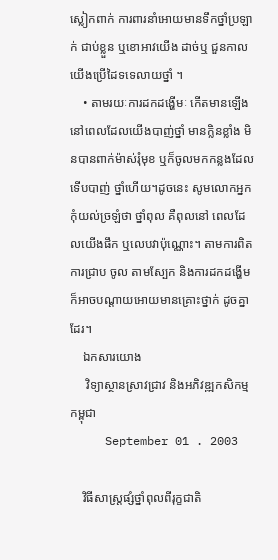ស្លៀកពាក់ ការពារនាំអោយមានទឹកថ្នាំប្រឡាក់ ជាប់ខ្លួន ឬខោអាវយើង ដាច់ឬ ជួនកាលយើងប្រើដៃទទេលាយថ្នាំ ។
    • តាមរយៈការដកដង្ហើមៈ កើតមានឡើងនៅពេលដែលយើងបាញ់ថ្នាំ មានក្លិនខ្លាំង មិនបានពាក់ម៉ាស់រុំមុខ ឬក៏ចូលមកកន្លងដែលទើបបាញ់ ថ្នាំហើយ។ដូចនេះ សូមលោកអ្នកកុំយល់ច្រឡំថា ថ្នាំពុល គឺពុលនៅ ពេលដែលយើងផឹក ឬលេបវាប៉ុណ្ណោះ។ តាមការពិតការជ្រាប ចូល តាមស្បែក និងការដកដង្ហើម ក៏អាចបណ្តាយអោយមានគ្រោះថ្នាក់ ដូចគ្នាដែរ។
    ឯកសារយោង
     វិទ្យាស្ថានស្រាវជា្រវ និងអភិវឌ្ឍកសិកម្មកម្ពុជា
     September 01 . 2003

    វិធីសាស្ត្រផ្សំថ្នាំពុលពីរុក្ខជាតិ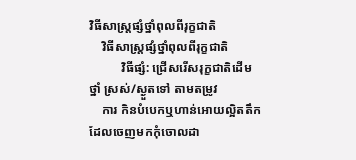វិធីសាស្ត្រផ្សំថ្នាំពុលពីរុក្ខជាតិ
    វិធីសាស្ត្រផ្សំថ្នាំពុលពីរុក្ខជាតិ
          វិធីផ្សំ: ជ្រើសរើសរុក្ខជាតិដើមថ្នាំ ស្រស់/ស្ងួតទៅ តាមតម្រូវ
    ការ កិនបំបេកឬហាន់អោយល្អិតតឹកដែលចេញមកកុំចោលដា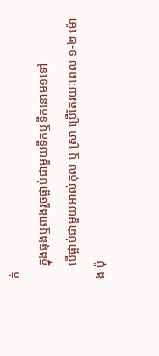ក់
    ក្នុងធុងឬពាងរួចផ្អាប់ជាមួយទឹកឬទឹកនោម១ទៅ
    បើផ្អាប់ជាមួយអាល់កុល ឬ ស្រា ប្រើតែរយៈពេល ១-២ ម៉ោង ប៉ុ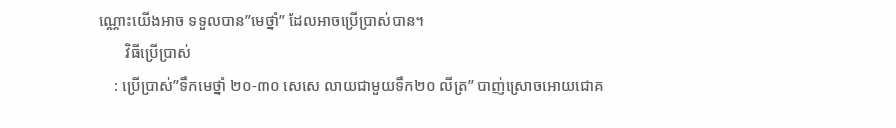ណ្ណោះយើងអាច ទទួលបាន”មេថ្នាំ” ដែលអាចប្រើបា្រស់បាន។
       វិធីប្រើប្រាស់
    : ប្រើប្រាស់”ទឹកមេថ្នាំ ២០-៣០ សេសេ លាយជាមួយទឹក២០ លីត្រ” បាញ់ស្រោចអោយជោគ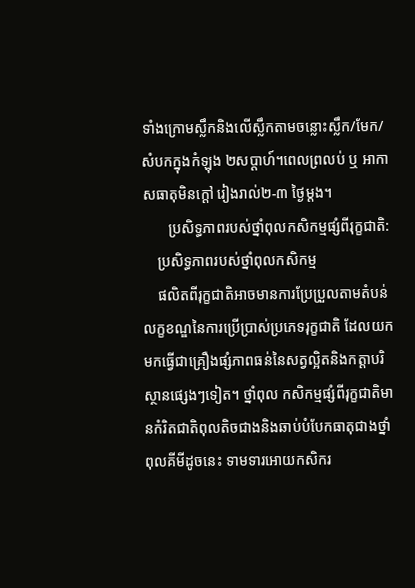ទាំងក្រោមស្លឹកនិងលើស្លឹកតាមចន្លោះស្លឹក/មែក/សំបកក្នុងកំឡុង ២សប្តាហ៍។ពេលព្រលប់ ឬ អាកាសធាតុមិនក្តៅ រៀងរាល់២-៣ ថ្ងៃម្តង។
       ប្រសិទ្ធភាពរបស់ថ្នាំពុលកសិកម្មផ្សំពីរុក្ខជាតិ:
    ប្រសិទ្ធភាពរបស់ថ្នាំពុលកសិកម្ម
    ផលិតពីរុក្ខជាតិអាចមានការប្រែប្រួលតាមតំបន់លក្ខខណ្ឌនៃការប្រើប្រាស់ប្រភេទរុក្ខជាតិ ដែលយកមកធ្វើជាគ្រឿងផ្សំភាពធន់នៃសត្វល្អិតនិងកត្តាបរិស្ថានផ្សេងៗទៀត។ ថ្នាំពុល កសិកម្មផ្សំពីរុក្ខជាតិមានកំរិតជាតិពុលតិចជាងនិងឆាប់បំបែកធាតុជាងថ្នាំពុលគីមីដូចនេះ ទាមទារអោយកសិករ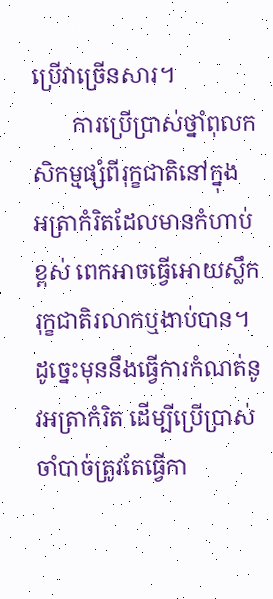ប្រើវាច្រើនសារ។
       ការប្រើប្រាស់ថ្នាំពុលកសិកម្មផ្សំពីរុក្ខជាតិនៅក្នុង អត្រាកំរិតដែលមានកំហាប់ខ្ពស់ ពេកអាចធ្វើអោយស្លឹករុក្ខជាតិរលាកឬងាប់បាន។ដូច្នេះមុននឹងធ្វើការកំណត់នូវអត្រាកំរិត ដើម្បីប្រើប្រាស់ចាំបាច់ត្រូវតែធ្វើកា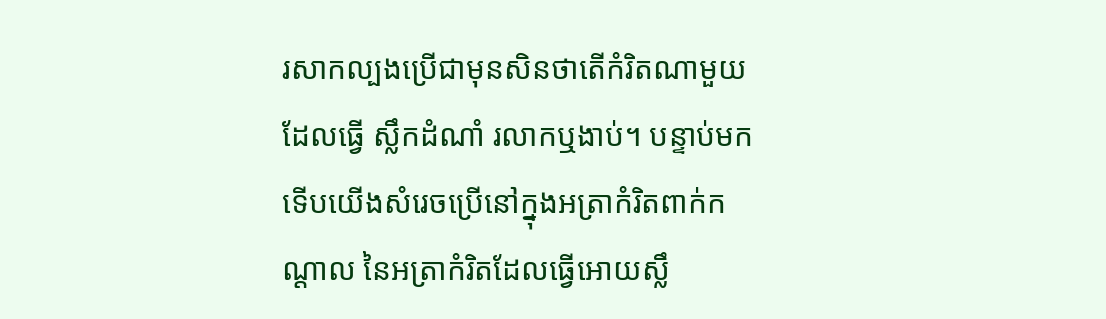រសាកល្បងប្រើជាមុនសិនថាតើកំរិតណាមួយ ដែលធ្វើ ស្លឹកដំណាំ រលាកឬងាប់។ បន្ទាប់មកទើបយើងសំរេចប្រើនៅក្នុងអត្រាកំរិតពាក់កណ្តាល នៃអត្រាកំរិតដែលធ្វើអោយស្លឹ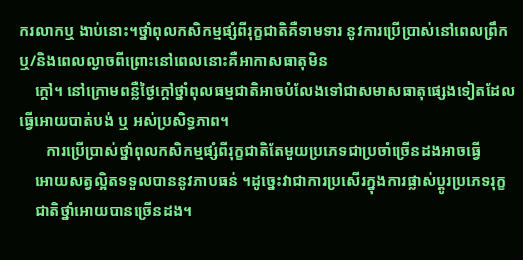ករលាកឬ ងាប់នោះ។ថ្នាំពុលកសិកម្មផ្សំពីរុក្ខជាតិគឺទាមទារ នូវការប្រើប្រាស់នៅពេលព្រឹកឬ/និងពេលល្ងាចពីព្រោះនៅពេលនោះគឺអាកាសធាតុមិន
    ក្តៅ។ នៅក្រោមពន្លឺថ្ងៃក្តៅថ្នាំពុលធម្មជាតិអាចបំលែងទៅជាសមាសធាតុផ្សេងទៀតដែល ធ្វើអោយបាត់បង់ ឬ អស់ប្រសិទ្ធភាព។
       ការប្រើប្រាស់ថ្នាំពុលកសិកម្មផ្សំពីរុក្ខជាតិតែមួយប្រភេទជាប្រចាំច្រើនដងអាចធ្វើ
    អោយសត្វល្អិតទទួលបាននូវភាបធន់ ។ដូច្នេះវាជាការប្រសើរក្នុងការផ្លាស់ប្តូរប្រភេទរុក្ខ
    ជាតិថ្នាំអោយបានច្រើនដង។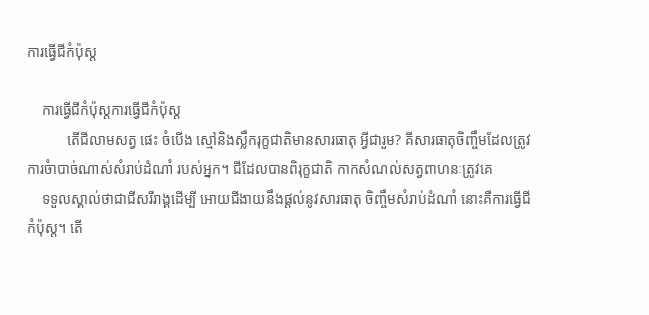ការធ្វើជីកំប៉ុស្ត

    ការធ្វើជីកំប៉ុស្តការធ្វើជីកំប៉ុស្ត
           តើជីលាមសត្វ ផេះ ចំបើង ស្មៅនិងស្លឹករុក្ខជាតិមានសារធាតុ អ្វីជារួម? គីសារធាតុចិញ្ចឹមដែលត្រូវការចំាបាច់ណាស់សំរាប់ដំណាំ របស់អ្នក។ ជីដែលបានពិរុក្ខជាតិ កាកសំណល់សត្វពាហនៈត្រូវគេ
    ទទួលស្គាល់ថាជាជីសរីរាង្គដើម្បី អោយជីងាយនឹងផ្តល់នូវសារធាតុ ចិញ្ចឹមសំរាប់ដំណាំ នោះគឺការធ្វើជីកំប៉ុស្ត។ តើ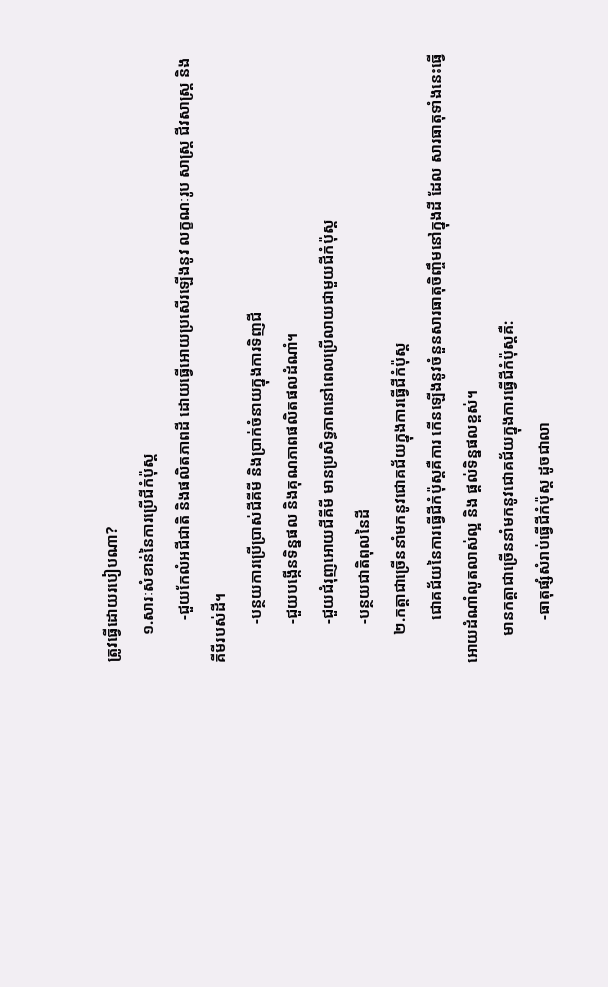ត្រូវធ្វើដោយរបៀបណា?
       ១.សារៈសំខាន់នៃការប្រើជីកំប៉ុស្ត
           -ជួយកែលំអជីជាតិ និងផលិតភាពដី ដោយធ្វើអោយប្រសើរឡើងនូវ លក្ខណៈរូប សាស្ត្រ ជីវសាស្ត្រ និង គីមីរបស់ដី។
          -បន្ថយការប្រើប្រាស់ជីគីមី និងប្រាក់ចំនាយក្នុងការទិញជី
          -ជួយបង្កើនទិន្នផល និងគុណភាពផលិតផលដំណាំ។
          -ជួយជំរុញអោយជីគីមី មានប្រសិទ្ធភាពនៅពេលប្រើលាយជាមួយជីកំប៉ុស្ត
          -បន្ថយជាតិពុលនៃដី
       ២.កត្តាជាច្រើននាំមកនូវជោគជ័យក្នុងការធ្វើជីកំប៉ុស្ត
           ជោគជ័យនៃការធ្វើជីកំប៉ុស្តគឺការ កើនឡើងនូវចំនួនសារធាតុចិញ្ចឹមនៅក្នុងដី ដែល សារធាតុទាំងនេះធ្វើអោយដំណាំលូតលាស់ល្អ និង ផ្តល់ទិន្នផលខ្ពស់។
       មានកត្តាជាច្រើននាំមកនូវជោគជ័យក្នុងការធ្វើជីកំប៉ុស្តគឺ:
           -ធាតុផ្សំសំរាប់ធ្វើជីកំប៉ុស្ត ដូចជាលា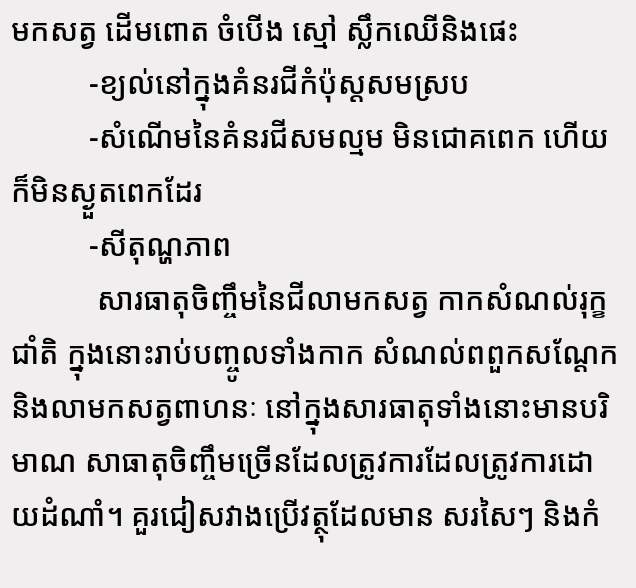មកសត្វ ដើមពោត ចំបើង ស្មៅ ស្លឹកឈើនិងផេះ
          -ខ្យល់នៅក្នុងគំនរជីកំប៉ុស្តសមស្រប
          -សំណើមនៃគំនរជីសមល្មម មិនជោគពេក ហើយក៏មិនស្ងួតពេកដែរ
          -សីតុណ្ហភាព
           សារធាតុចិញ្ចឹមនៃជីលាមកសត្វ កាកសំណល់រុក្ខជាំតិ ក្នុងនោះរាប់បញ្ចូលទាំងកាក សំណល់ពពួកសណ្តែក និងលាមកសត្វពាហនៈ នៅក្នុងសារធាតុទាំងនោះមានបរិមាណ សាធាតុចិញ្ចឹមច្រើនដែលត្រូវការដែលត្រូវការដោយដំណាំ។ គួរជៀសវាងប្រើវត្ថុដែលមាន សរសៃៗ និងកំ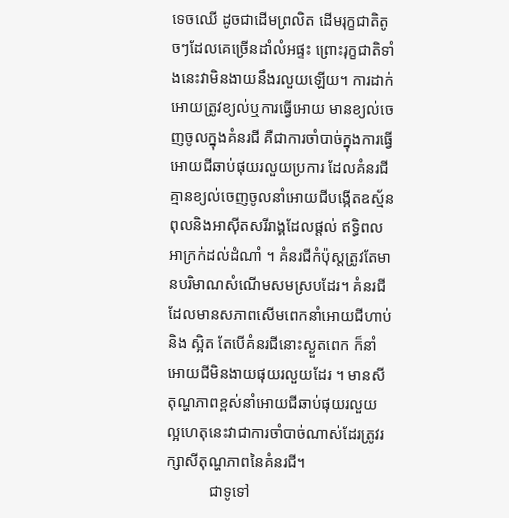ទេចឈើ ដូចជាដើមព្រលិត ដើមរុក្ខជាតិតូចៗដែលគេច្រើនដាំលំអផ្ទះ ព្រោះរុក្ខជាតិទាំងនេះវាមិនងាយនឹងរលួយឡើយ។ ការដាក់អោយត្រូវខ្យល់ឬការធ្វើអោយ មានខ្យល់ចេញចូលក្នុងគំនរជី គឺជាការចាំបាច់ក្នុងការធ្វើអោយជីឆាប់ផុយរលួយប្រការ ដែលគំនរជីគ្មានខ្យល់ចេញចូលនាំអោយជីបង្កើតឧស្ម័នពុលនិងអាស៊ីតសរីរាង្គដែលផ្តល់ ឥទ្ធិពលអាក្រក់ដល់ដំណាំ ។ គំនរជីកំប៉ុស្តត្រូវតែមានបរិមាណសំណើមសមស្របដែរ។ គំនរជីដែលមានសភាពសើមពេកនាំអោយជីហាប់ និង ស្អិត តែបើគំនរជីនោះស្ងួតពេក ក៏នាំអោយជីមិនងាយផុយរលួយដែរ ។ មានសីតុណ្ហភាពខ្ពស់នាំអោយជីឆាប់ផុយរលួយ ល្អហេតុនេះវាជាការចាំបាច់ណាស់ដែរត្រូវរក្សាសីតុណ្ហភាពនៃគំនរជី។
           ជាទូទៅ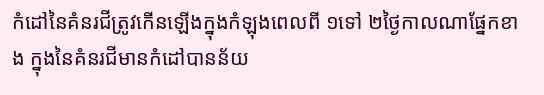កំដៅនៃគំនរជីត្រូវកើនឡើងក្នុងកំឡុងពេលពី ១ទៅ ២ថ្ងៃកាលណាផ្នែកខាង ក្នុងនៃគំនរជីមានកំដៅបានន័យ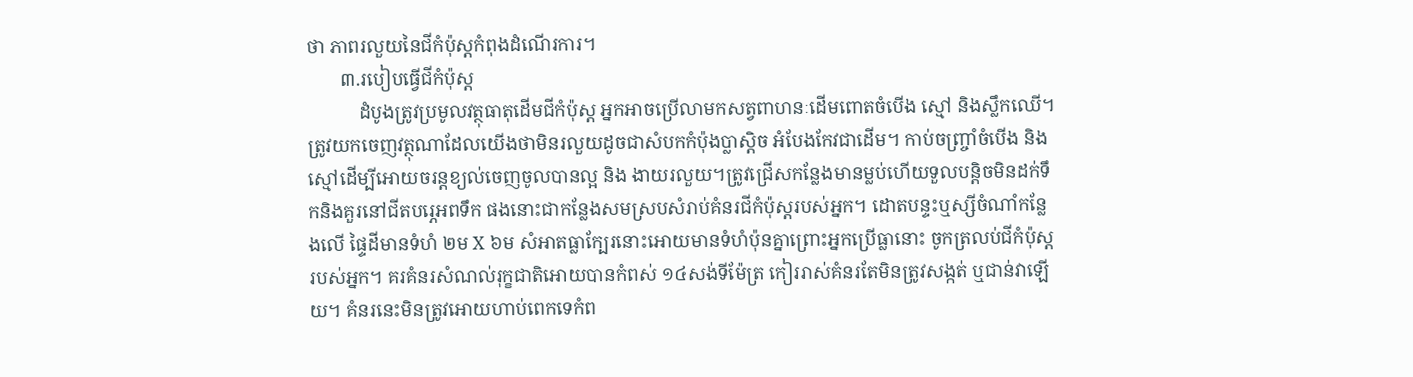ថា ភាពរលួយនៃជីកំប៉ុស្តកំពុងដំណើរការ។
       ៣.របៀបធ្វើជីកំប៉ុស្ត
           ដំបូងត្រូវប្រមូលវត្ថុធាតុដើមជីកំប៉ុស្ត អ្នកអាចប្រើលាមកសត្វពាហនៈដើមពោតចំបើង ស្មៅ និងស្លឹកឈើ។ ត្រូវយកចេញវត្ថុណាដែលយើងថាមិនរលួយដូចជាសំបកកំប៉ុងប្លាស្តិច អំបែងកែវជាដើម។ កាប់ចញ្ច្រាំចំបើង និងស្មៅដើម្បីអោយចរន្តខ្យល់ចេញចូលបានល្អ និង ងាយរលួយ។ត្រូវជ្រើសកន្លែងមានម្លប់ហើយទួលបន្តិចមិនដក់ទឹកនិងគួរនៅជីតបរ្ភេអពទឹក ផងនោះជាកន្លែងសមស្របសំរាប់គំនរជីកំប៉ុស្តរបស់អ្នក។ ដោតបន្ទះឬស្សីចំណាំកន្លែងលើ ផ្ទៃដីមានទំហំ ២ម X ៦ម សំអាតធ្លាក្បែរនោះអោយមានទំហំប៉ុនគ្នាព្រោះអ្នកប្រើធ្លានោះ ចូកត្រលប់ជីកំប៉ុស្តរបស់អ្នក។ គរគំនរសំណល់រុក្ខជាតិអោយបានកំពស់ ១៤សង់ទីម៉ែត្រ កៀររាស់គំនរតែមិនត្រូវសង្កត់ ឬជាន់វាឡើយ។ គំនរនេះមិនត្រូវអោយហាប់ពេកទេកំព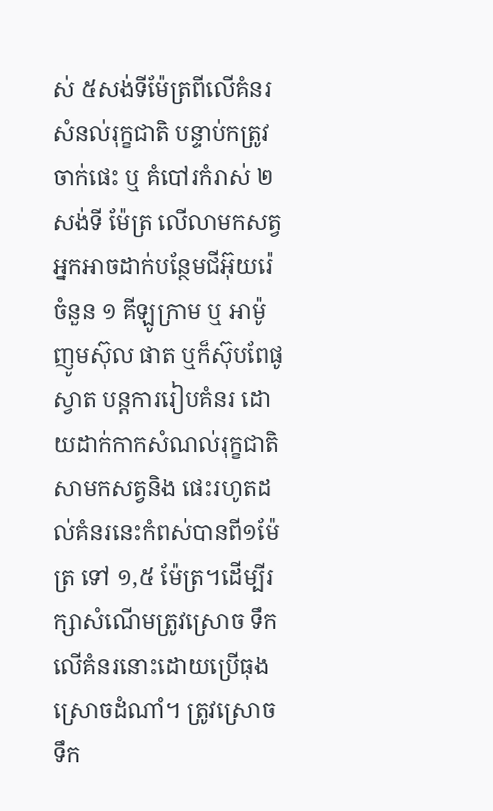ស់ ៥សង់ទីម៉ែត្រពីលើគំនរសំនល់រុក្ខជាតិ បន្ទាប់កត្រូវចាក់ផេះ ឬ គំបៅរកំរាស់ ២ សង់ទី ម៉ែត្រ លើលាមកសត្វ អ្នកអាចដាក់បន្ថែមជីអ៊ុយរ៉េ ចំនួន ១ គីឡូក្រាម ឬ អាម៉ូញូមស៊ុល ផាត ឬក៏ស៊ុបពែផូស្វាត បន្តការរៀបគំនរ ដោយដាក់កាកសំណល់រុក្ខជាតិ សាមកសត្វនិង ផេះរហូតដល់គំនរនេះកំពស់បានពី១ម៉ែត្រ ទៅ ១,៥ ម៉ែត្រ។ដើម្បីរក្សាសំណើមត្រូវស្រោច ទឹកលើគំនរនោះដោយប្រើធុងស្រោចដំណាំ។ ត្រូវស្រោចទឹក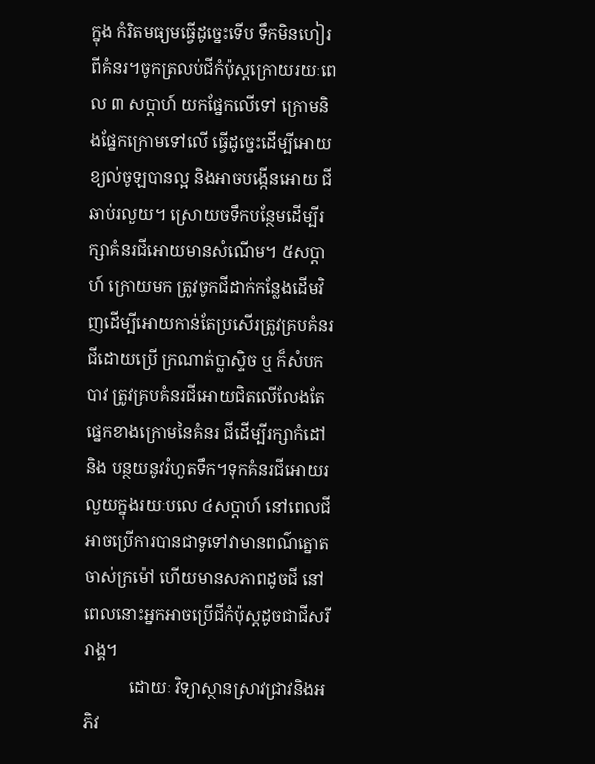ក្នុង កំរិតមធ្យមធ្វើដូច្នេះទើប ទឹកមិនហៀរពីគំនរ។ចូកត្រលប់ជីកំប៉ុស្តក្រោយរយៈពេល ៣ សប្តាហ៍ យកផ្នែកលើទៅ ក្រោមនិងផ្នែកក្រោមទៅលើ ធ្វើដូច្នេះដើម្បីអោយខ្យល់ចូឡបានល្អ និងអាចបង្កើនអោយ ជីឆាប់រលួយ។ ស្រោយចទឹកបន្ថែមដើម្បីរក្សាគំនរជីអោយមានសំណើម។ ៥សប្តាហ៍ ក្រោយមក ត្រូវចូកជីដាក់កន្លែងដើមវិញដើម្បីអោយកាន់តែប្រសើរត្រូវគ្របគំនរជីដោយប្រើ ក្រណាត់ប្លាស្ទិច ឬ ក៏សំបកបាវ ត្រូវគ្របគំនរជីអោយជិតលើលែងតែផ្នេកខាងក្រោមនៃគំនរ ជីដើម្បីរក្សាកំដៅ និង បន្ថយនូវរំហួតទឹក។ទុកគំនរជីអោយរលួយក្នុងរយៈបលេ ៤សប្តាហ៍ នៅពេលជីអាចប្រើការបានជាទូទៅវាមានពណ៌ត្នោតចាស់ក្រម៉ៅ ហើយមានសភាពដូចជី នៅពេលនោះអ្នកអាចប្រើជីកំប៉ុស្តដូចជាជីសរីរាង្គ។
           ដោយៈ វិទ្យាស្ថានស្រាវជ្រាវនិងអភិវ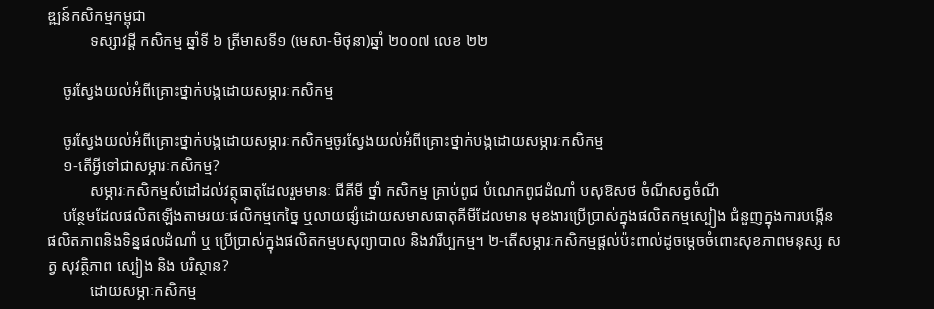ឌ្ឍន៍កសិកម្មកម្ពុជា
           ទស្សាវដ្តី កសិកម្ម ឆ្នាំទី ៦ ត្រីមាសទី១ (មេសា-មិថុនា)ឆ្នាំ ២០០៧ លេខ ២២

    ចូរស្វែងយល់អំពីគ្រោះថ្នាក់បង្កដោយសម្ភារៈកសិកម្ម

    ចូរស្វែងយល់អំពីគ្រោះថ្នាក់បង្កដោយសម្ភារៈកសិកម្មចូរស្វែងយល់អំពីគ្រោះថ្នាក់បង្កដោយសម្ភារៈកសិកម្ម
    ១-តើអ្វីទៅជាសម្ភារៈកសិកម្ម?
           សម្ភារៈកសិកម្មសំដៅដល់វត្ថុធាតុដែលរួមមានៈ ជីគីមី ថ្នាំ កសិកម្ម គ្រាប់ពូជ បំណេកពូជដំណាំ បសុឱសថ ចំណីសត្វចំណី
    បន្ថែមដែលផលិតឡើងតាមរយៈផលិកម្មកេច្នៃ ឬលាយផ្សំដោយសមាសធាតុគីមីដែលមាន មុខងារប្រើប្រាស់ក្នុងផលិតកម្មស្បៀង ជំនួញក្នុងការបង្កើនផលិតភាពនិងទិន្នផលដំណាំ ឬ ប្រើប្រាស់ក្នុងផលិតកម្មបសុព្យាបាល និងវារីប្បកម្ម។ ២-តើសម្ភារៈកសិកម្មផ្តល់ប៉ះពាល់ដូចម្តេចចំពោះសុខភាពមនុស្ស សត្វ សុវត្ថិភាព ស្បៀង និង បរិស្ថាន?
           ដោយសម្ភាៈកសិកម្ម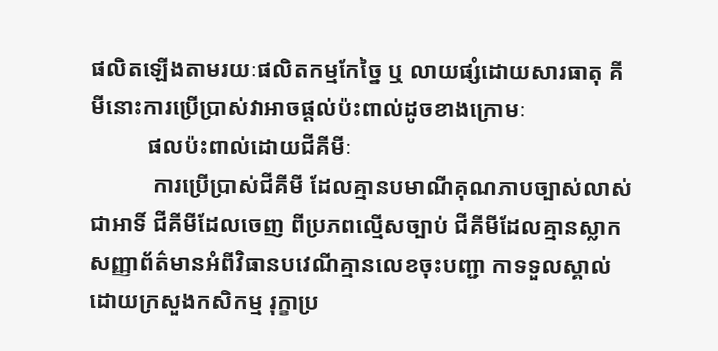ផលិតឡើងតាមរយៈផលិតកម្មកែច្នៃ ឬ លាយផ្សំដោយសារធាតុ គីមីនោះការប្រើប្រាស់វាអាចផ្តល់ប៉ះពាល់ដូចខាងក្រោមៈ
          ផលប៉ះពាល់ដោយជីគីមីៈ
           ការប្រើប្រាស់ជីគីមី ដែលគ្មានបមាណីគុណភាបច្បាស់លាស់ជាអាទិ៍ ជីគីមីដែលចេញ ពីប្រភពល្មើសច្បាប់ ជីគីមីដែលគ្មានស្លាកសញ្ញាព័ត៌មានអំពីវិធានបវេណីគ្មានលេខចុះបញ្ជា កាទទួលស្គាល់ដោយក្រសួងកសិកម្ម រុក្ខាប្រ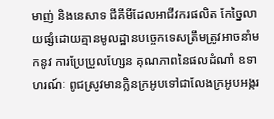មាញ់ និងនេសាទ ជីគីមីដែលអាជីវករផលិត កែច្នៃលាយផ្សំដោយគ្មានមូលដ្ឋានបច្ចេកទេសត្រឹមត្រូវអាចនាំមកនូវ ការប្រែប្រួលហ្សែន គុណភាពនៃផលដំណាំ ឧទាហរណ៍ៈ ពូជស្រូវមានក្លិនក្រអូបទៅជាលែងក្រអូបអង្ករ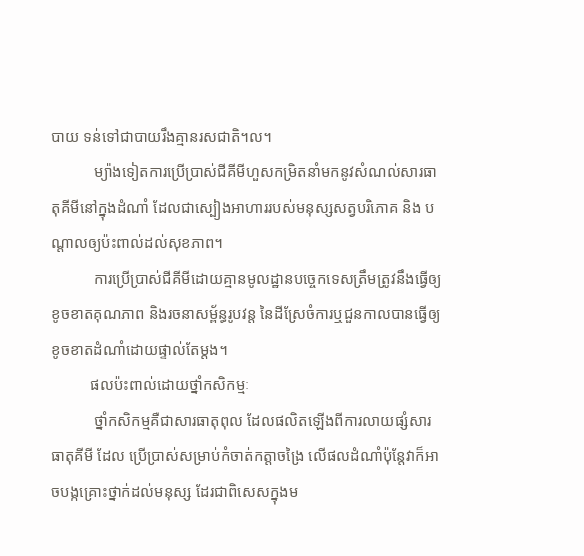បាយ ទន់ទៅជាបាយរឹងគ្មានរសជាតិ។ល។
           ម្យ៉ាងទៀតការប្រើប្រាស់ជីគីមីហួសកម្រិតនាំមកនូវសំណល់សារធាតុគីមីនៅក្នុងដំណាំ ដែលជាស្បៀងអាហាររបស់មនុស្សសត្វបរិភោគ និង បណ្តាលឲ្យប៉ះពាល់ដល់សុខភាព។
           ការប្រើប្រាស់ជីគីមីដោយគ្មានមូលដ្ឋានបច្ចេកទេសត្រឹមត្រូវនឹងធ្វើឲ្យខូចខាតគុណភាព និងរចនាសម្ព័ន្ធរូបវន្ត នៃដីស្រែចំការឬជួនកាលបានធ្វើឲ្យខូចខាតដំណាំដោយផ្ទាល់តែម្តង។
          ផលប៉ះពាល់ដោយថ្នាំកសិកម្មៈ
           ថ្នាំកសិកម្មគឺជាសារធាតុពុល ដែលផលិតឡើងពីការលាយផ្សំសារធាតុគីមី ដែល ប្រើប្រាស់សម្រាប់កំចាត់កត្តាចង្រៃ លើផលដំណាំប៉ុន្តែវាក៏អាចបង្កគ្រោះថ្នាក់ដល់មនុស្ស ដែរជាពិសេសក្នុងម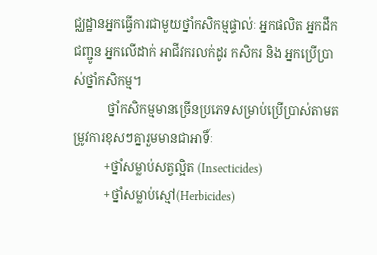ជ្ឈដ្ឋានអ្នកធ្វើការជាមួយថ្នាំកសិកម្មផ្ទាល់ៈ អ្នកផលិត អ្នកដឹកជញ្ជូន អ្នកលើដាក់ អាជីវករលក់ដូរ កសិករ និង អ្នកប្រើប្រាស់ថ្នាំកសិកម្ម។
           ថ្នាំកសិកម្មមានច្រើនប្រភេទសម្រាប់ប្រើប្រាស់តាមតម្រូវការខុសៗគ្នារួមមានជាអាទិ៍ៈ
          +ថ្នាំសម្លាប់សត្វល្អិត (Insecticides)
          +ថ្នាំសម្លាប់ស្មៅ(Herbicides)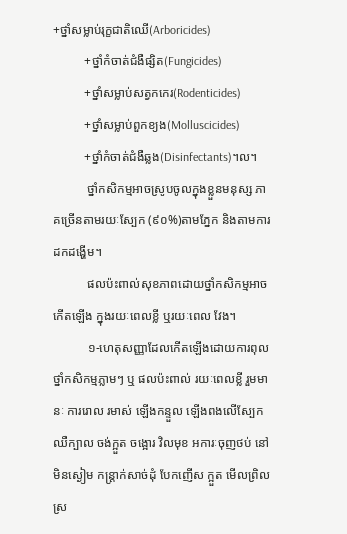+ថ្នាំសម្លាប់រុក្ខជាតិឈើ(Arboricides)
          +ថ្នាំកំចាត់ជំងឺផ្សិត(Fungicides)
          +ថ្នាំសម្លាប់សត្វកកេរ(Rodenticides)
          +ថ្នាំសម្លាប់ពួកខ្យង(Molluscicides)
          +ថ្នាំកំចាត់ជំងឺឆ្លង(Disinfectants)។ល។
           ថ្នាំកសិកម្មអាចស្រូបចូលក្នុងខ្លួនមនុស្ស ភាគច្រើនតាមរយៈស្បែក (៩០%)តាមភ្នែក និងតាមការដកដង្ហើម។
           ផលប៉ះពាល់សុខភាពដោយថ្នាំកសិកម្មអាចកើតឡើង ក្នុងរយៈពេលខ្លី ឬរយៈពេល វែង។
           ១-ហេតុសញ្ញាដែលកើតឡើងដោយការពុលថ្នាំកសិកម្មភ្លាមៗ ឬ ផលប៉ះពាល់ រយៈពេលខ្លី រួមមានៈ ការរោល រមាស់ ឡើងកន្ទួល ឡើងពងលើស្បែក ឈឺក្បាល ចង់ក្អួត ចង្អោរ វិលមុខ អការៈចុញថប់ នៅមិនស្ងៀម កន្ត្រាក់សាច់ដុំ បែកញើស ក្អួត មើលព្រិល ស្រ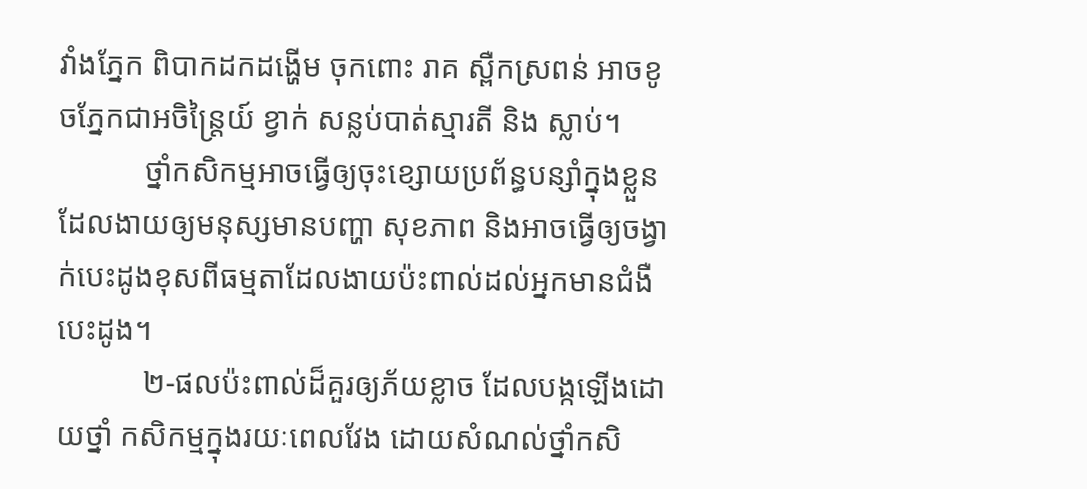វាំងភ្នែក ពិបាកដកដង្ហើម ចុកពោះ រាគ ស្ពឺកស្រពន់ អាចខូចភ្នែកជាអចិន្ត្រៃយ៍ ខ្វាក់ សន្លប់បាត់ស្មារតី និង ស្លាប់។
           ថ្នាំកសិកម្មអាចធ្វើឲ្យចុះខ្សោយប្រព័ន្ធបន្សាំក្នុងខ្លួន ដែលងាយឲ្យមនុស្សមានបញ្ហា សុខភាព និងអាចធ្វើឲ្យចង្វាក់បេះដូងខុសពីធម្មតាដែលងាយប៉ះពាល់ដល់អ្នកមានជំងឺ បេះដូង។
           ២-ផលប៉ះពាល់ដ៏គួរឲ្យភ័យខ្លាច ដែលបង្កឡើងដោយថ្នាំ កសិកម្មក្នុងរយៈពេលវែង ដោយសំណល់ថ្នាំកសិ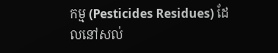កម្ម (Pesticides Residues) ដែលនៅសល់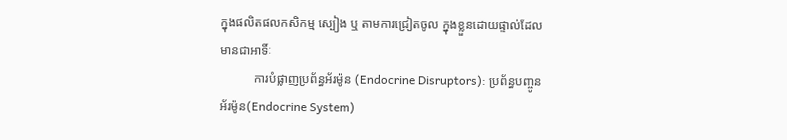ក្នុងផលិតផលកសិកម្ម ស្បៀង ឬ តាមការជ្រៀតចូល ក្នុងខ្លួនដោយផ្ទាល់ដែលមានជាអាទិ៍ៈ
           ការបំផ្លាញប្រព័ន្ធអ័រម៉ូន (Endocrine Disruptors): ប្រព័ន្ធបញ្ចូនអ័រម៉ូន(Endocrine System)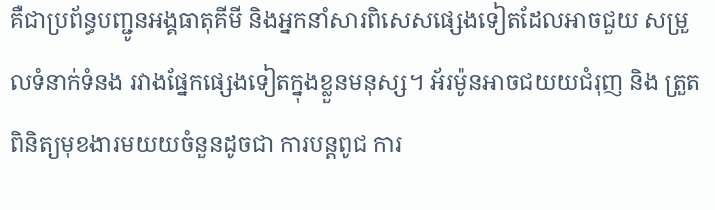គឺជាប្រព័ន្ធបញ្ជូនអង្គធាតុគីមី និងអ្នកនាំសារពិសេសផ្សេងទៀតដែលអាចជួយ សម្រួលទំនាក់ទំនង រវាងផ្នែកផ្សេងទៀតក្នុងខ្លួនមនុស្ស។ អ័រម៉ូនអាចជយយជំរុញ និង ត្រួតពិនិត្យមុខងារមយយចំនួនដូចជា ការបន្តពូជ ការ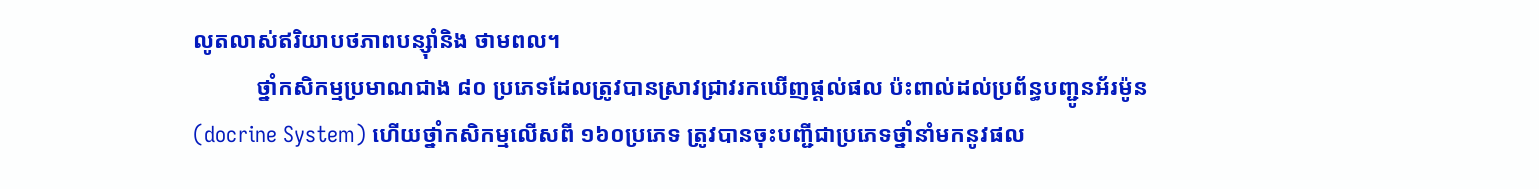លូតលាស់ឥរិយាបថភាពបន្សុំានិង ថាមពល។
           ថ្នាំកសិកម្មប្រមាណជាង ៨០ ប្រភេទដែលត្រូវបានស្រាវជា្រវរកឃើញផ្តល់ផល ប៉ះពាល់ដល់ប្រព័ន្ធបញ្ជូនអ័រម៉ូន(docrine System) ហើយថ្នាំកសិកម្មលើសពី ១៦០ប្រភេទ ត្រូវបានចុះបញ្ជីជាប្រភេទថ្នាំនាំមកនូវផល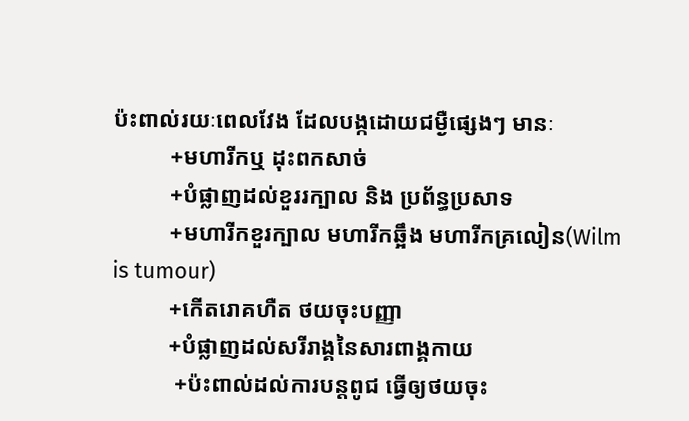ប៉ះពាល់រយៈពេលវែង ដែលបង្កដោយជម្ងឺផ្សេងៗ មានៈ
          +មហារីកឬ ដុះពកសាច់
          +បំផ្លាញដល់ខួររក្បាល និង ប្រព័ន្ធប្រសាទ
          +មហារីកខួរក្បាល មហារីកឆ្អឹង មហារីកគ្រលៀន(Wilm is tumour)
          +កើតរោគហឺត ថយចុះបញ្ញា
          +បំផ្លាញដល់សរីរាង្គនៃសារពាង្គកាយ
           +ប៉ះពាល់ដល់ការបន្តពូជ ធ្វើឲ្យថយចុះ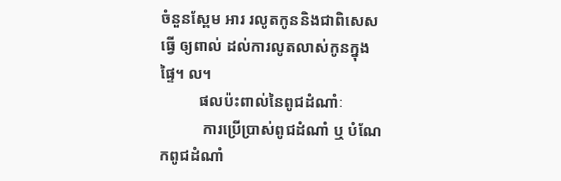ចំនួនស្ពែម អារ រលូតកូននិងជាពិសេសធ្វើ ឲ្យពាល់ ដល់ការលូតលាស់កូនក្នុងផ្ទៃ។ ល។
          ផលប៉ះពាល់នៃពូជដំណាំៈ
           ការប្រើប្រាស់ពូជដំណាំ ឬ បំណែកពូជដំណាំ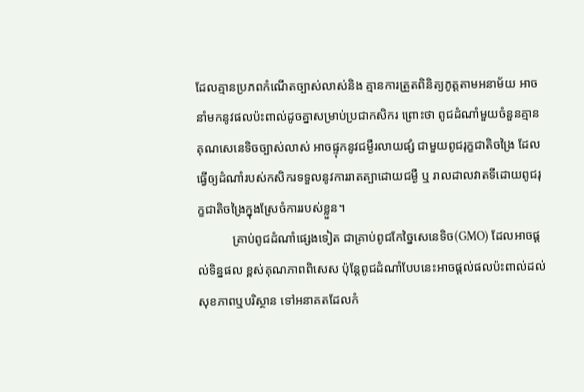ដែលគ្មានប្រភពកំណើតច្បាស់លាស់និង គ្មានការត្រួតពិនិត្យភូត្តតាមអនាម័យ អាចនាំមកនូវផលប៉ះពាល់ដូចគ្នាសម្រាប់ប្រជាកសិករ ព្រោះថា ពូជដំណាំមួយចំនួនគ្មានគុណសេនេទិចច្បាស់លាស់ អាចផ្ទុកនូវជម្ងឺរលាយផ្សំ ជាមួយពូជរុក្ខជាតិចង្រៃ ដែលធ្វើឲ្យដំណាំរបស់កសិករទទួលនូវការរាតត្បាដោយជម្ងឺ ឬ រាលដាលវាតទីដោយពូជរុក្ខជាតិចង្រៃក្នុងស្រែចំការរបស់ខ្លួន។
           គ្រាប់ពូជដំណាំផ្សេងទៀត ជាគ្រាប់ពូជកែច្នៃសេនេទិច(GMO) ដែលអាចផ្តល់ទិន្នផល ខ្ពស់គុណភាពពិសេស ប៉ុន្តែពូជដំណាំបែបនេះអាចផ្តល់ផលប៉ះពាល់ដល់សុខភាពឬបរិស្ថាន ទៅអនាគតដែលកំ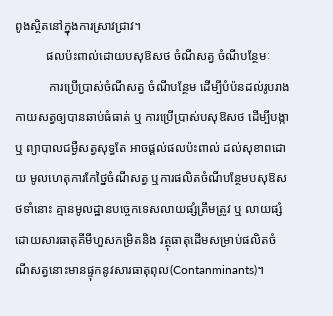ពូងស្ថិតនៅក្នុងការស្រាវជា្រវ។
          ផលប៉ះពាល់ដោយបសុឱសថ ចំណីសត្វ ចំណីបន្ថែមៈ
           ការប្រើប្រាស់ចំណីសត្វ ចំណីបន្ថែម ដើម្បីបំប៉នដល់រូបរាងកាយសត្វឲ្យបានឆាប់ធំធាត់ ឬ ការប្រើប្រាស់បសុឱសថ ដើម្បីបង្កា ឬ ព្យាបាលជម្ងឺសត្វសុទ្ធតែ អាចផ្តល់ផលប៉ះពាល់ ដល់សុខាពដោយ មូលហេតុការកែថ្នៃចំណីសត្វ ឬការផលិតចំណីបន្ថែមបសុឱសថទាំនោះ គ្មានមូលដ្ឋានបច្ចេកទេសលាយផ្សំត្រឹមត្រូវ ឬ លាយផ្សំដោយសារធាតុគីមីហួសកម្រិតនិង វត្ថុធាតុដើមសម្រាប់ផលិតចំណីសត្វនោះមានផ្ទុកនូវសារធាតុពុល(Contanminants)។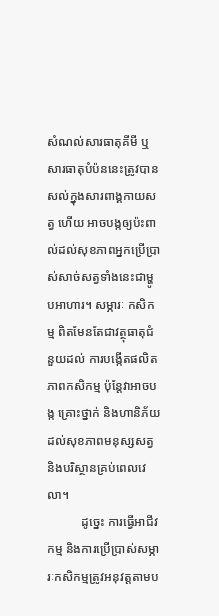សំណល់សារធាតុគីមី ឬសារធាតុបំប៉ននេះត្រូវបានសល់ក្នុងសារពាង្គកាយសត្វ ហើយ អាចបង្កឲ្យប៉ះពាល់ដល់សុខភាពអ្នកប្រើប្រាស់សាច់សត្វទាំងនេះជាម្ហូបអាហារ។ សម្ភារៈ កសិកម្ម ពិតមែនតែជាវត្ថុធាតុជំនួយដល់ ការបង្កើតផលិតភាពកសិកម្ម ប៉ុន្តែវាអាចបង្ក គ្រោះថ្នាក់ និងហានិភ័យដល់សុខភាពមនុស្សសត្វ និងបរិស្ថានគ្រប់ពេលវេលា។
           ដូច្នេះ ការធ្វើអាជីវកម្ម និងការប្រើប្រាស់សម្ភារៈកសិកម្មត្រូវអនុវត្តតាមប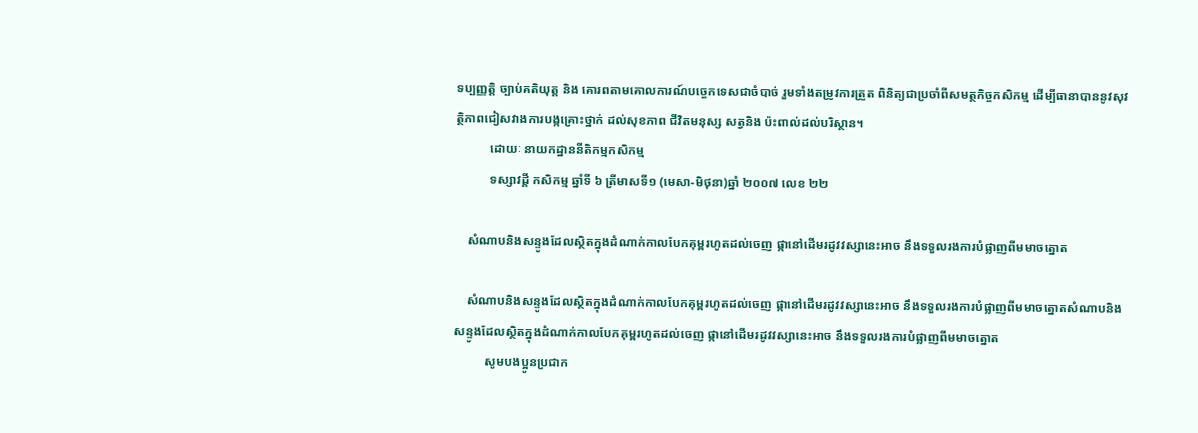ទប្បញ្ញត្តិ ច្បាប់គតិយុត្ត និង គោរពតាមគោលការណ៍បច្ចេកទេសជាចំបាច់ រួមទាំងតម្រូវការត្រួត ពិនិត្យជាប្រចាំពីសមត្ថកិច្ចកសិកម្ម ដើម្បីធានាបាននូវសុវត្ថិភាពជៀសវាងការបង្កគ្រោះថ្នាក់ ដល់សុខភាព ជីវិតមនុស្ស សត្វនិង ប៉ះពាល់ដល់បរិស្ថាន។
           ដោយៈ នាយកដ្ឋាននីតិកម្មកសិកម្ម
           ទស្សាវដ្តី កសិកម្ម ឆ្នាំទី ៦ ត្រីមាសទី១ (មេសា-មិថុនា)ឆ្នាំ ២០០៧ លេខ ២២

    សំណាបនិងសន្ទូងដែលស្ថិតក្នុងដំណាក់កាលបែកគុម្ពរហូតដល់ចេញ ផ្កានៅដើមរដូវវស្សានេះអាច នឹងទទួលរងការបំផ្លាញពីមមាចត្នោត

    សំណាបនិងសន្ទូងដែលស្ថិតក្នុងដំណាក់កាលបែកគុម្ពរហូតដល់ចេញ ផ្កានៅដើមរដូវវស្សានេះអាច នឹងទទួលរងការបំផ្លាញពីមមាចត្នោតសំណាបនិងសន្ទូងដែលស្ថិតក្នុងដំណាក់កាលបែកគុម្ពរហូតដល់ចេញ ផ្កានៅដើមរដូវវស្សានេះអាច នឹងទទួលរងការបំផ្លាញពីមមាចត្នោត
          សូមបងប្អូនប្រជាក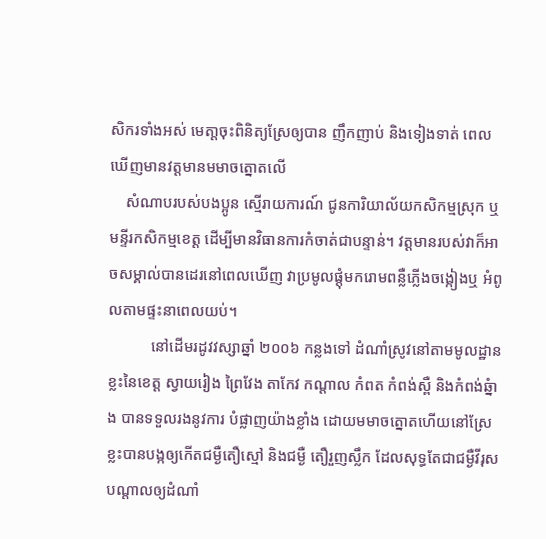សិករទាំងអស់ មេតា្តចុះពិនិត្យស្រែឲ្យបាន ញឹកញាប់ និងទៀងទាត់ ពេលឃើញមានវត្តមានមមាចត្នោតលើ
    សំណាបរបស់បងប្អូន ស្មើរាយការណ៍ ជូនការិយាល័យកសិកម្មស្រុក ឬមន្ទីរកសិកម្មខេត្ត ដើម្បីមានវិធានការកំចាត់ជាបន្ទាន់។ វត្តមានរបស់វាក៏អាចសម្គាល់បានដេរនៅពេលឃើញ វាប្រមូលផ្តុំមករោមពន្លឺភ្លើងចង្កៀងឬ អំពូលតាមផ្ទះនាពេលយប់។
           នៅដើមរដូវវស្សាឆ្នាំ ២០០៦ កន្លងទៅ ដំណាំស្រូវនៅតាមមូលដ្ឋានខ្លះនៃខេត្ត ស្វាយរៀង ព្រៃវែង តាកែវ កណ្តាល កំពត កំពង់ស្ពឺ និងកំពង់ឆ្នំាង បានទទួលរងនូវការ បំផ្លាញយ៉ាងខ្លាំង ដោយមមាចត្នោតហើយនៅស្រែខ្លះបានបង្កឲ្យកើតជម្ងឺតឿស្មៅ និងជម្ងឺ តឿរួញស្លឹក ដែលសុទ្ធតែជាជម្ងឺវីរុសបណ្តាលឲ្យដំណាំ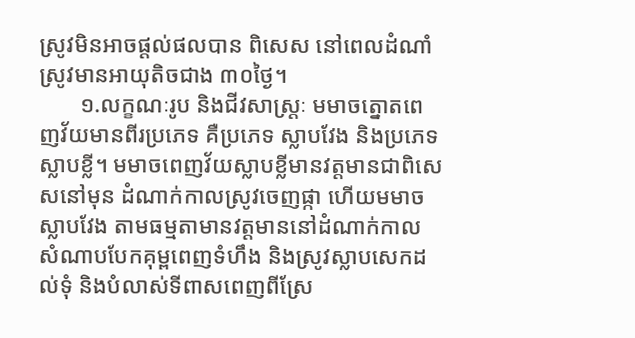ស្រូវមិនអាចផ្តល់ផលបាន ពិសេស នៅពេលដំណាំស្រូវមានអាយុតិចជាង ៣០ថ្ងៃ។
       ១.លក្ខណៈរូប និងជីវសាស្ត្រៈ មមាចត្នោតពេញវ័យមានពីរប្រភេទ គឺប្រភេទ ស្លាបវែង និងប្រភេទស្លាបខ្លី។ មមាចពេញវ័យស្លាបខ្លីមានវត្តមានជាពិសេសនៅមុន ដំណាក់កាលស្រូវចេញផ្កា ហើយមមាចស្លាបវែង តាមធម្មតាមានវត្តមាននៅដំណាក់កាល សំណាបបែកគុម្ពពេញទំហឹង និងស្រូវស្លាបសេកដល់ទុំ និងបំលាស់ទីពាសពេញពីស្រែ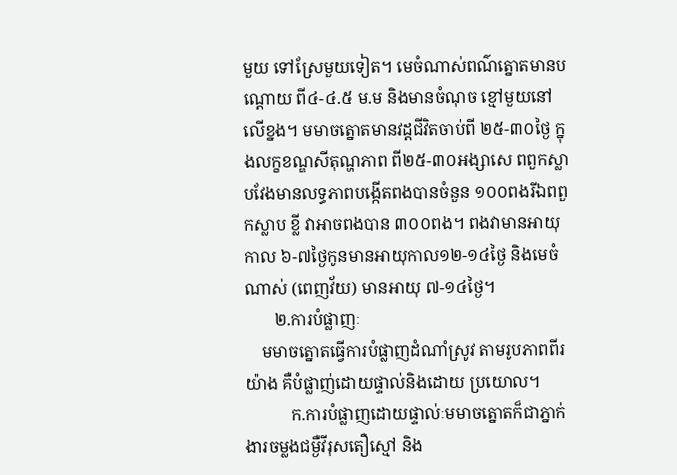មួយ ទៅស្រែមួយទៀត។ មេចំណាស់ពណ៌ត្នោតមានបណ្តោយ ពី៤-៤.៥ ម.ម និងមានចំណុច ខ្មៅមួយនៅលើខ្នង។ មមាចត្នោតមានវដ្តជីវិតចាប់ពី ២៥-៣០ថ្ងៃ ក្នុងលក្ខខណ្ឌសីតុណ្ហភាព ពី២៥-៣០អង្សាសេ ពពួកស្លាបវែងមានលទ្ធភាពបង្កើតពងបានចំនួន ១០០ពងរីឯពពួកស្លាប ខ្លី វាអាចពងបាន ៣០០ពង។ ពងវាមានអាយុកាល ៦-៧ថ្ងៃកូនមានអាយុកាល១២-១៤ថ្ងៃ និងមេចំណាស់ (ពេញវ័យ) មានអាយុ ៧-១៤ថ្ងៃ។
       ២.ការបំផ្លាញៈ
    មមាចត្នោតធ្វើការបំផ្លាញដំណាំស្រូវ តាមរូបភាពពីរយ៉ាង គឺបំផ្លាញ់ដោយផ្ទាល់និងដោយ ប្រយោល។
           ក.ការបំផ្លាញដោយផ្ទាល់ៈមមាចត្នោតក៏ជាភ្នាក់ងារចម្លងជម្ងឺវីរុសតឿស្មៅ និង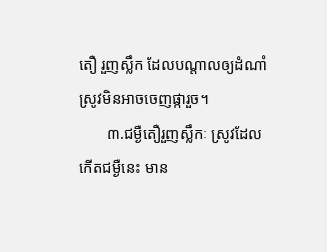តឿ រួញស្លឹក ដែលបណ្តាលឲ្យដំណាំស្រូវមិនអាចចេញផ្ការួច។
       ៣.ជម្ងឺតឿរួញស្លឹកៈ ស្រូវដែលកើតជម្ងឺនេះ មាន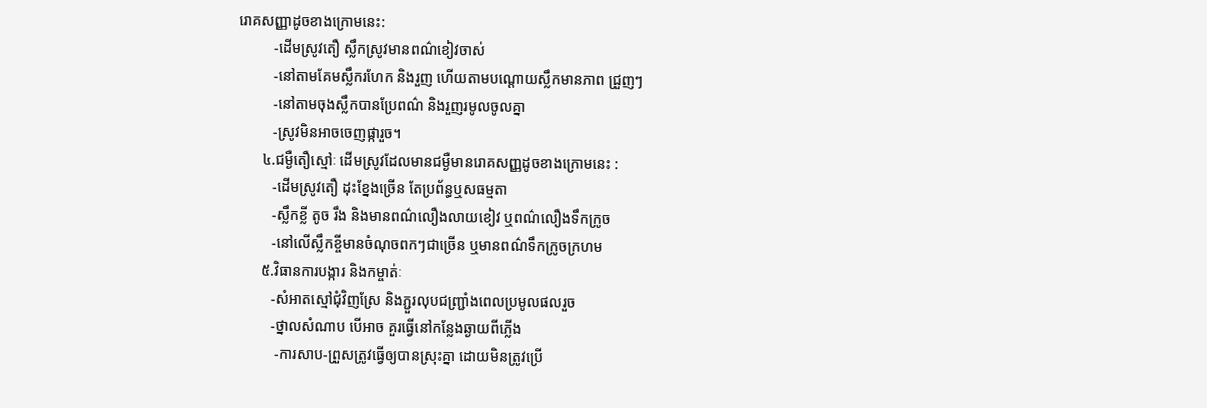រោគសញ្ញាដូចខាងក្រោមនេះ:
          -ដើមស្រូវតឿ ស្លឹកស្រូវមានពណ៌ខៀវចាស់
          -នៅតាមគែមស្លឹករហែក និងរួញ ហើយតាមបណ្តោយស្លឹកមានភាព ជ្រួញៗ
          -នៅតាមចុងស្លឹកបានប្រែពណ៌ និងរួញរមូលចូលគ្នា
          -ស្រូវមិនអាចចេញផ្ការួច។
       ៤.ជម្ងឺតឿស្មៅៈ ដើមស្រូវដែលមានជម្ងឺមានរោគសញ្ញដូចខាងក្រោមនេះ :
          -ដើមស្រូវតឿ ដុះខ្នែងច្រើន តែប្រព័ន្ធឬសធម្មតា
          -ស្លឹកខ្លី តូច រឹង និងមានពណ៌លឿងលាយខៀវ ឬពណ៌លឿងទឹកក្រូច
          -នៅលើស្លឹកខ្ចីមានចំណុចពកៗជាច្រើន ឬមានពណ៌ទឹកក្រូចក្រហម
       ៥.វិធានការបង្ការ និងកម្ចាត់ៈ
          -សំអាតស្មៅជុំវិញស្រែ និងភ្ជួរលុបជញ្រ្ជាំងពេលប្រមូលផលរួច
          -ថ្នាលសំណាប បើអាច គួរធ្វើនៅកន្លែងឆ្ងាយពីភ្លើង
           -ការសាប-ព្រួសត្រូវធ្វើឲ្យបានស្រុះគ្នា ដោយមិនត្រូវប្រើ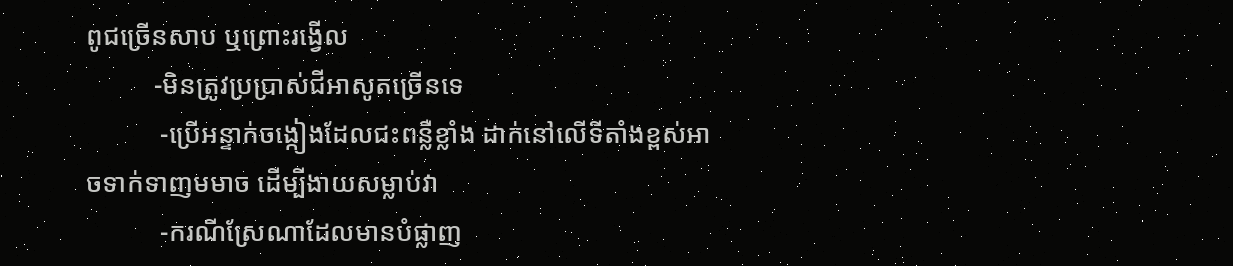ពូជច្រើនសាប ឬព្រោះរង្វើល
          -មិនត្រូវប្រប្រាស់ជីអាសូតច្រើនទេ
           -ប្រើអន្ទាក់ចង្កៀងដែលជះពន្លឺខ្លាំង ដាក់នៅលើទីតាំងខ្ពស់អាចទាក់ទាញមមាច ដើម្បីងាយសម្លាប់វា
           -ករណីស្រែណាដែលមានបំផ្លាញ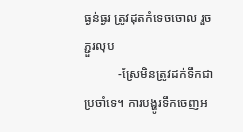ធ្ងន់ធ្ងរ ត្រូវដុតកំទេចចោល រួចភ្ជួរលុប
           -ស្រែមិនត្រូវដក់ទឹកជាប្រចាំទេ។ ការបង្ហូរទឹកចេញអ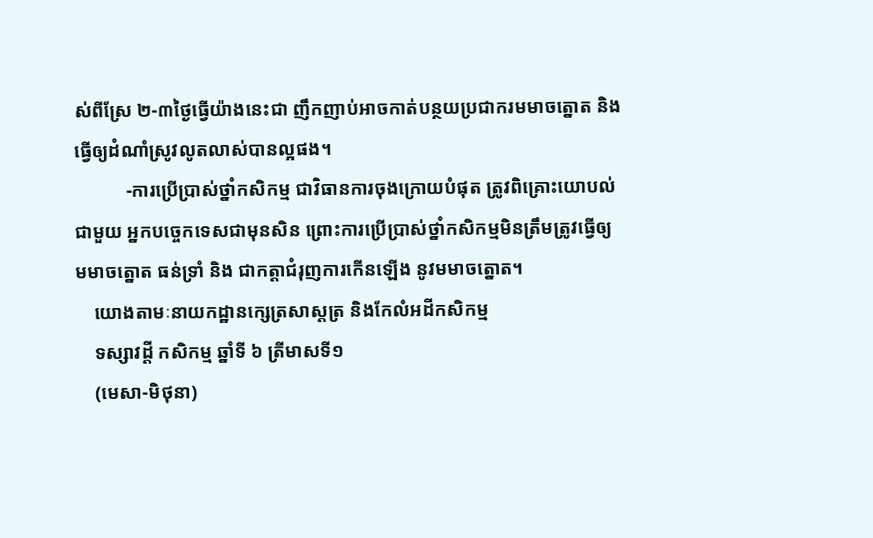ស់ពីស្រែ ២-៣ថ្ងៃធ្វើយ៉ាងនេះជា ញឹកញាប់អាចកាត់បន្ថយប្រជាករមមាចត្នោត និងធ្វើឲ្យដំណាំស្រូវលូតលាស់បានល្អផង។
           -ការប្រើប្រាស់ថ្នាំកសិកម្ម ជាវិធានការចុងក្រោយបំផុត ត្រូវពិគ្រោះយោបល់ជាមួយ អ្នកបច្ចេកទេសជាមុនសិន ព្រោះការប្រើប្រាស់ថ្នាំកសិកម្មមិនត្រឹមត្រូវធ្វើឲ្យមមាចត្នោត ធន់ទ្រាំ និង ជាកត្តាជំរុញការកើនឡើង នូវមមាចត្នោត។
    យោងតាមៈនាយកដ្ឋានក្សេត្រសាស្តត្រ និងកែលំអដីកសិកម្ម
    ទស្សាវដ្តី កសិកម្ម ឆ្នាំទី ៦ ត្រីមាសទី១
    (មេសា-មិថុនា)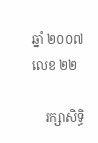ឆ្នាំ ២០០៧ លេខ ២២

    រក្សាសិទ្ធិ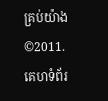គ្រប់យ៉ាង©2011. គេហទំព័រ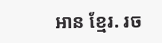អាន ខ្មែរ. រច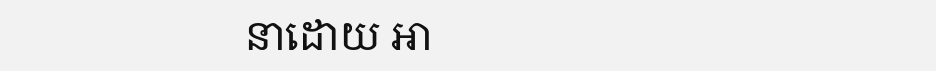នាដោយ អា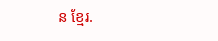ន ខ្មែរ.